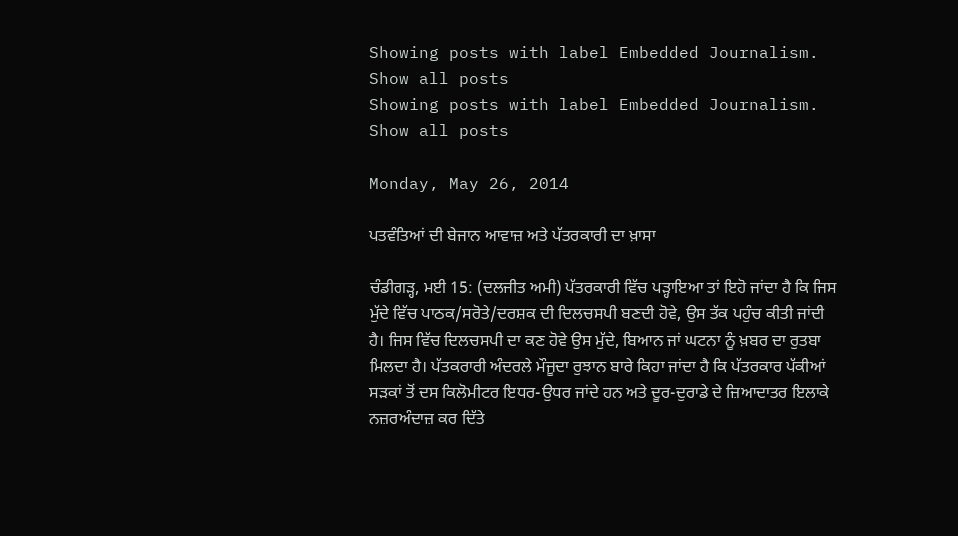Showing posts with label Embedded Journalism. Show all posts
Showing posts with label Embedded Journalism. Show all posts

Monday, May 26, 2014

ਪਤਵੰਤਿਆਂ ਦੀ ਬੇਜਾਨ ਆਵਾਜ਼ ਅਤੇ ਪੱਤਰਕਾਰੀ ਦਾ ਖ਼ਾਸਾ

ਚੰਡੀਗੜ੍ਹ, ਮਈ 15: (ਦਲਜੀਤ ਅਮੀ) ਪੱਤਰਕਾਰੀ ਵਿੱਚ ਪੜ੍ਹਾਇਆ ਤਾਂ ਇਹੋ ਜਾਂਦਾ ਹੈ ਕਿ ਜਿਸ ਮੁੱਦੇ ਵਿੱਚ ਪਾਠਕ/ਸਰੋਤੇ/ਦਰਸ਼ਕ ਦੀ ਦਿਲਚਸਪੀ ਬਣਦੀ ਹੋਵੇ, ਉਸ ਤੱਕ ਪਹੁੰਚ ਕੀਤੀ ਜਾਂਦੀ ਹੈ। ਜਿਸ ਵਿੱਚ ਦਿਲਚਸਪੀ ਦਾ ਕਣ ਹੋਵੇ ਉਸ ਮੁੱਦੇ, ਬਿਆਨ ਜਾਂ ਘਟਨਾ ਨੂੰ ਖ਼ਬਰ ਦਾ ਰੁਤਬਾ ਮਿਲਦਾ ਹੈ। ਪੱਤਕਰਾਰੀ ਅੰਦਰਲੇ ਮੌਜੂਦਾ ਰੁਝਾਨ ਬਾਰੇ ਕਿਹਾ ਜਾਂਦਾ ਹੈ ਕਿ ਪੱਤਰਕਾਰ ਪੱਕੀਆਂ ਸੜਕਾਂ ਤੋਂ ਦਸ ਕਿਲੋਮੀਟਰ ਇਧਰ-ਉਧਰ ਜਾਂਦੇ ਹਨ ਅਤੇ ਦੂਰ-ਦੁਰਾਡੇ ਦੇ ਜ਼ਿਆਦਾਤਰ ਇਲਾਕੇ ਨਜ਼ਰਅੰਦਾਜ਼ ਕਰ ਦਿੱਤੇ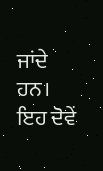ਜਾਂਦੇ ਹਨ। ਇਹ ਦੋਵੇਂ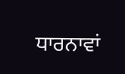ਧਾਰਨਾਵਾਂ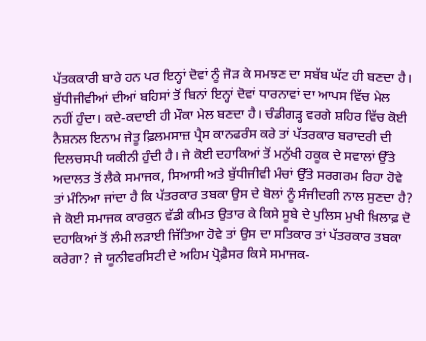ਪੱਤਕਕਾਰੀ ਬਾਰੇ ਹਨ ਪਰ ਇਨ੍ਹਾਂ ਦੋਵਾਂ ਨੂੰ ਜੋੜ ਕੇ ਸਮਝਣ ਦਾ ਸਬੱਬ ਘੱਟ ਹੀ ਬਣਦਾ ਹੈ। ਬੁੱਧੀਜੀਵੀਆਂ ਦੀਆਂ ਬਹਿਸਾਂ ਤੋਂ ਬਿਨਾਂ ਇਨ੍ਹਾਂ ਦੋਵਾਂ ਧਾਰਨਾਵਾਂ ਦਾ ਆਪਸ ਵਿੱਚ ਮੇਲ ਨਹੀਂ ਹੁੰਦਾ। ਕਦੇ-ਕਦਾਈ ਹੀ ਮੌਕਾ ਮੇਲ ਬਣਦਾ ਹੈ। ਚੰਡੀਗੜ੍ਹ ਵਰਗੇ ਸ਼ਹਿਰ ਵਿੱਚ ਕੋਈ ਨੈਸ਼ਨਲ ਇਨਾਮ ਜੇਤੂ ਫ਼ਿਲਮਸਾਜ਼ ਪ੍ਰੈਸ ਕਾਨਫਰੰਸ ਕਰੇ ਤਾਂ ਪੱਤਰਕਾਰ ਬਰਾਦਰੀ ਦੀ ਦਿਲਚਸਪੀ ਯਕੀਨੀ ਹੁੰਦੀ ਹੈ। ਜੇ ਕੋਈ ਦਹਾਕਿਆਂ ਤੋਂ ਮਨੁੱਖੀ ਹਕੂਕ ਦੇ ਸਵਾਲਾਂ ਉੱਤੇ ਅਦਾਲਤ ਤੋਂ ਲੈਕੇ ਸਮਾਜਕ, ਸਿਆਸੀ ਅਤੇ ਬੁੱਧੀਜੀਵੀ ਮੰਚਾਂ ਉੱਤੇ ਸਰਗਰਮ ਰਿਹਾ ਹੋਵੇ ਤਾਂ ਮੰਨਿਆ ਜਾਂਦਾ ਹੈ ਕਿ ਪੱਤਰਕਾਰ ਤਬਕਾ ਉਸ ਦੇ ਬੋਲਾਂ ਨੂੰ ਸੰਜੀਦਗੀ ਨਾਲ ਸੁਣਦਾ ਹੈ? ਜੇ ਕੋਈ ਸਮਾਜਕ ਕਾਰਕੁਨ ਵੱਡੀ ਕੀਮਤ ਉਤਾਰ ਕੇ ਕਿਸੇ ਸੂਬੇ ਦੇ ਪੁਲਿਸ ਮੁਖੀ ਖ਼ਿਲਾਫ਼ ਦੋ ਦਹਾਕਿਆਂ ਤੋਂ ਲੰਮੀ ਲੜਾਈ ਜਿੱਤਿਆ ਹੋਵੇ ਤਾਂ ਉਸ ਦਾ ਸਤਿਕਾਰ ਤਾਂ ਪੱਤਰਕਾਰ ਤਬਕਾ ਕਰੇਗਾ? ਜੇ ਯੂਨੀਵਰਸਿਟੀ ਦੇ ਅਹਿਮ ਪ੍ਰੋਫ਼ੈਸਰ ਕਿਸੇ ਸਮਾਜਕ-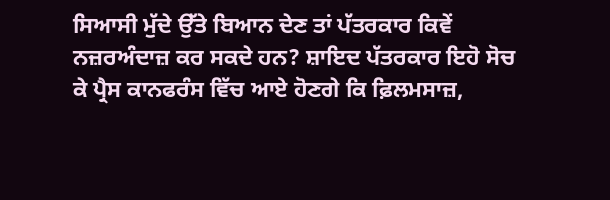ਸਿਆਸੀ ਮੁੱਦੇ ਉੱਤੇ ਬਿਆਨ ਦੇਣ ਤਾਂ ਪੱਤਰਕਾਰ ਕਿਵੇਂ ਨਜ਼ਰਅੰਦਾਜ਼ ਕਰ ਸਕਦੇ ਹਨ? ਸ਼ਾਇਦ ਪੱਤਰਕਾਰ ਇਹੋ ਸੋਚ ਕੇ ਪ੍ਰੈਸ ਕਾਨਫਰੰਸ ਵਿੱਚ ਆਏ ਹੋਣਗੇ ਕਿ ਫ਼ਿਲਮਸਾਜ਼,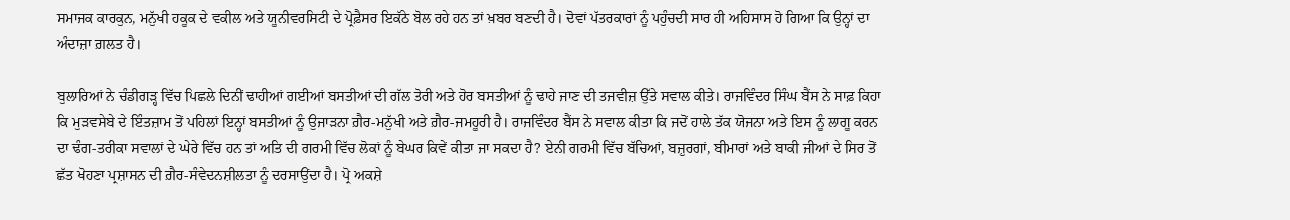ਸਮਾਜਕ ਕਾਰਕੁਨ, ਮਨੁੱਖੀ ਹਕੂਕ ਦੇ ਵਕੀਲ ਅਤੇ ਯੂਨੀਵਰਸਿਟੀ ਦੇ ਪ੍ਰੋਫ਼ੈਸਰ ਇਕੱਠੇ ਬੋਲ ਰਹੇ ਹਨ ਤਾਂ ਖ਼ਬਰ ਬਣਦੀ ਹੈ। ਦੋਵਾਂ ਪੱਤਰਕਾਰਾਂ ਨੂੰ ਪਹੁੰਚਦੀ ਸਾਰ ਹੀ ਅਹਿਸਾਸ ਹੋ ਗਿਆ ਕਿ ਉਨ੍ਹਾਂ ਦਾ ਅੰਦਾਜ਼ਾ ਗ਼ਲਤ ਹੈ।

ਬੁਲਾਰਿਆਂ ਨੇ ਚੰਡੀਗੜ੍ਹ ਵਿੱਚ ਪਿਛਲੇ ਦਿਨੀਂ ਢਾਹੀਆਂ ਗਈਆਂ ਬਸਤੀਆਂ ਦੀ ਗੱਲ ਤੋਰੀ ਅਤੇ ਹੋਰ ਬਸਤੀਆਂ ਨੂੰ ਢਾਹੇ ਜਾਣ ਦੀ ਤਜਵੀਜ਼ ਉੱਤੇ ਸਵਾਲ ਕੀਤੇ। ਰਾਜਵਿੰਦਰ ਸਿੰਘ ਬੈਂਸ ਨੇ ਸਾਫ਼ ਕਿਹਾ ਕਿ ਮੁੜਵਸੇਬੇ ਦੇ ਇੰਤਜ਼ਾਮ ਤੋਂ ਪਹਿਲਾਂ ਇਨ੍ਹਾਂ ਬਸਤੀਆਂ ਨੂੰ ਉਜਾੜਨਾ ਗ਼ੈਰ-ਮਨੁੱਖੀ ਅਤੇ ਗ਼ੈਰ-ਜਮਹੂਰੀ ਹੈ। ਰਾਜਵਿੰਦਰ ਬੈਂਸ ਨੇ ਸਵਾਲ ਕੀਤਾ ਕਿ ਜਦੋਂ ਹਾਲੇ ਤੱਕ ਯੋਜਨਾ ਅਤੇ ਇਸ ਨੂੰ ਲਾਗੂ ਕਰਨ ਦਾ ਢੰਗ-ਤਰੀਕਾ ਸਵਾਲਾਂ ਦੇ ਘੇਰੇ ਵਿੱਚ ਹਨ ਤਾਂ ਅਤਿ ਦੀ ਗਰਮੀ ਵਿੱਚ ਲੋਕਾਂ ਨੂੰ ਬੇਘਰ ਕਿਵੇਂ ਕੀਤਾ ਜਾ ਸਕਦਾ ਹੈ? ਏਨੀ ਗਰਮੀ ਵਿੱਚ ਬੱਚਿਆਂ, ਬਜ਼ੁਰਗਾਂ, ਬੀਮਾਰਾਂ ਅਤੇ ਬਾਕੀ ਜੀਆਂ ਦੇ ਸਿਰ ਤੋਂ ਛੱਤ ਖੋਹਣਾ ਪ੍ਰਸ਼ਾਸਨ ਦੀ ਗ਼ੈਰ-ਸੰਵੇਦਨਸ਼ੀਲਤਾ ਨੂੰ ਦਰਸਾਉਂਦਾ ਹੈ। ਪ੍ਰੋ ਅਕਸ਼ੇ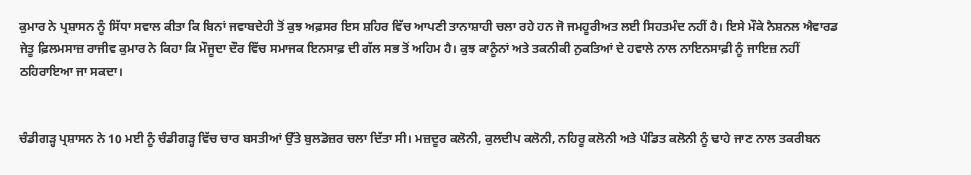ਕੁਮਾਰ ਨੇ ਪ੍ਰਸ਼ਾਸਨ ਨੂੰ ਸਿੱਧਾ ਸਵਾਲ ਕੀਤਾ ਕਿ ਬਿਨਾਂ ਜਵਾਬਦੇਹੀ ਤੋਂ ਕੁਝ ਅਫ਼ਸਰ ਇਸ ਸ਼ਹਿਰ ਵਿੱਚ ਆਪਣੀ ਤਾਨਾਸ਼ਾਹੀ ਚਲਾ ਰਹੇ ਹਨ ਜੋ ਜਮਹੂਰੀਅਤ ਲਈ ਸਿਹਤਮੰਦ ਨਹੀਂ ਹੈ। ਇਸੇ ਮੌਕੇ ਨੈਸ਼ਨਲ ਐਵਾਰਡ ਜੇਤੂ ਫ਼ਿਲਮਸਾਜ਼ ਰਾਜੀਵ ਕੁਮਾਰ ਨੇ ਕਿਹਾ ਕਿ ਮੌਜੂਦਾ ਦੌਰ ਵਿੱਚ ਸਮਾਜਕ ਇਨਸਾਫ਼ ਦੀ ਗੱਲ ਸਭ ਤੋਂ ਅਹਿਮ ਹੈ। ਕੁਝ ਕਾਨੂੰਨਾਂ ਅਤੇ ਤਕਨੀਕੀ ਨੁਕਤਿਆਂ ਦੇ ਹਵਾਲੇ ਨਾਲ ਨਾਇਨਸਾਫ਼ੀ ਨੂੰ ਜਾਇਜ਼ ਨਹੀਂ ਠਹਿਰਾਇਆ ਜਾ ਸਕਦਾ।


ਚੰਡੀਗੜ੍ਹ ਪ੍ਰਸ਼ਾਸਨ ਨੇ 10 ਮਈ ਨੂੰ ਚੰਡੀਗੜ੍ਹ ਵਿੱਚ ਚਾਰ ਬਸਤੀਆਂ ਉੱਤੇ ਬੁਲਡੋਜ਼ਰ ਚਲਾ ਦਿੱਤਾ ਸੀ। ਮਜ਼ਦੂਰ ਕਲੋਨੀ, ਕੁਲਦੀਪ ਕਲੋਨੀ, ਨਹਿਰੂ ਕਲੋਨੀ ਅਤੇ ਪੰਡਿਤ ਕਲੋਨੀ ਨੂੰ ਢਾਹੇ ਜਾਣ ਨਾਲ ਤਕਰੀਬਨ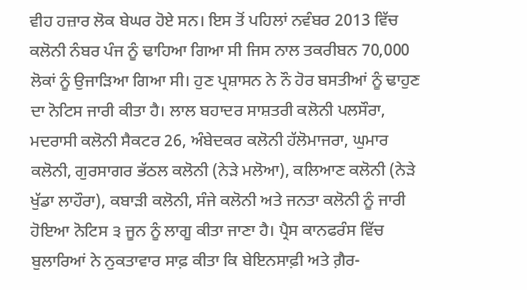ਵੀਹ ਹਜ਼ਾਰ ਲੋਕ ਬੇਘਰ ਹੋਏ ਸਨ। ਇਸ ਤੋਂ ਪਹਿਲਾਂ ਨਵੰਬਰ 2013 ਵਿੱਚ ਕਲੋਨੀ ਨੰਬਰ ਪੰਜ ਨੂੰ ਢਾਹਿਆ ਗਿਆ ਸੀ ਜਿਸ ਨਾਲ ਤਕਰੀਬਨ 70,000 ਲੋਕਾਂ ਨੂੰ ਉਜਾੜਿਆ ਗਿਆ ਸੀ। ਹੁਣ ਪ੍ਰਸ਼ਾਸਨ ਨੇ ਨੌ ਹੋਰ ਬਸਤੀਆਂ ਨੂੰ ਢਾਹੁਣ ਦਾ ਨੋਟਿਸ ਜਾਰੀ ਕੀਤਾ ਹੈ। ਲਾਲ ਬਹਾਦਰ ਸਾਸ਼ਤਰੀ ਕਲੋਨੀ ਪਲਸੌਰਾ, ਮਦਰਾਸੀ ਕਲੋਨੀ ਸੈਕਟਰ 26, ਅੰਬੇਦਕਰ ਕਲੋਨੀ ਹੱਲੋਮਾਜਰਾ, ਘੁਮਾਰ ਕਲੋਨੀ, ਗੁਰਸਾਗਰ ਭੱਠਲ ਕਲੋਨੀ (ਨੇੜੇ ਮਲੋਆ), ਕਲਿਆਣ ਕਲੋਨੀ (ਨੇੜੇ ਖੁੱਡਾ ਲਾਹੌਰਾ), ਕਬਾੜੀ ਕਲੋਨੀ, ਸੰਜੇ ਕਲੋਨੀ ਅਤੇ ਜਨਤਾ ਕਲੋਨੀ ਨੂੰ ਜਾਰੀ ਹੋਇਆ ਨੋਟਿਸ ੩ ਜੂਨ ਨੂੰ ਲਾਗੂ ਕੀਤਾ ਜਾਣਾ ਹੈ। ਪ੍ਰੈਸ ਕਾਨਫਰੰਸ ਵਿੱਚ ਬੁਲਾਰਿਆਂ ਨੇ ਨੁਕਤਾਵਾਰ ਸਾਫ਼ ਕੀਤਾ ਕਿ ਬੇਇਨਸਾਫ਼ੀ ਅਤੇ ਗ਼ੈਰ-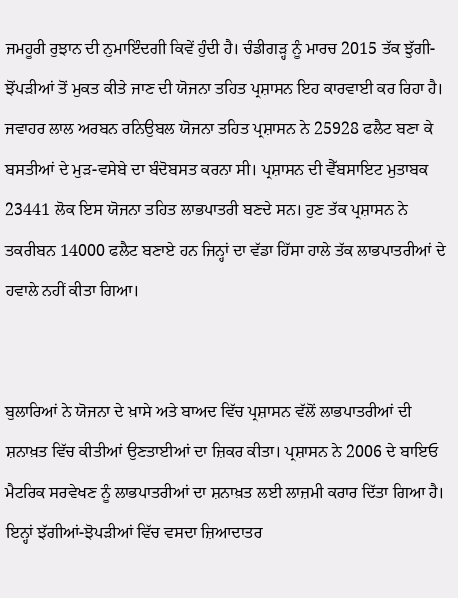ਜਮਹੂਰੀ ਰੁਝਾਨ ਦੀ ਨੁਮਾਇੰਦਗੀ ਕਿਵੇਂ ਹੁੰਦੀ ਹੈ। ਚੰਡੀਗੜ੍ਹ ਨੂੰ ਮਾਰਚ 2015 ਤੱਕ ਝੁੱਗੀ-ਝੋਂਪੜੀਆਂ ਤੋਂ ਮੁਕਤ ਕੀਤੇ ਜਾਣ ਦੀ ਯੋਜਨਾ ਤਹਿਤ ਪ੍ਰਸ਼ਾਸਨ ਇਹ ਕਾਰਵਾਈ ਕਰ ਰਿਹਾ ਹੈ। ਜਵਾਹਰ ਲਾਲ ਅਰਬਨ ਰਨਿਉਬਲ ਯੋਜਨਾ ਤਹਿਤ ਪ੍ਰਸ਼ਾਸਨ ਨੇ 25928 ਫਲੈਟ ਬਣਾ ਕੇ ਬਸਤੀਆਂ ਦੇ ਮੁੜ-ਵਸੇਬੇ ਦਾ ਬੰਦੋਬਸਤ ਕਰਨਾ ਸੀ। ਪ੍ਰਸ਼ਾਸਨ ਦੀ ਵੈੱਬਸਾਇਟ ਮੁਤਾਬਕ 23441 ਲੋਕ ਇਸ ਯੋਜਨਾ ਤਹਿਤ ਲਾਭਪਾਤਰੀ ਬਣਦੇ ਸਨ। ਹੁਣ ਤੱਕ ਪ੍ਰਸ਼ਾਸਨ ਨੇ ਤਕਰੀਬਨ 14000 ਫਲੈਟ ਬਣਾਏ ਹਨ ਜਿਨ੍ਹਾਂ ਦਾ ਵੱਡਾ ਹਿੱਸਾ ਹਾਲੇ ਤੱਕ ਲਾਭਪਾਤਰੀਆਂ ਦੇ ਹਵਾਲੇ ਨਹੀਂ ਕੀਤਾ ਗਿਆ।


ਬੁਲਾਰਿਆਂ ਨੇ ਯੋਜਨਾ ਦੇ ਖ਼ਾਸੇ ਅਤੇ ਬਾਅਦ ਵਿੱਚ ਪ੍ਰਸ਼ਾਸਨ ਵੱਲੋਂ ਲਾਭਪਾਤਰੀਆਂ ਦੀ ਸ਼ਨਾਖ਼ਤ ਵਿੱਚ ਕੀਤੀਆਂ ਉਣਤਾਈਆਂ ਦਾ ਜ਼ਿਕਰ ਕੀਤਾ। ਪ੍ਰਸ਼ਾਸਨ ਨੇ 2006 ਦੇ ਬਾਇਓ ਮੈਟਰਿਕ ਸਰਵੇਖਣ ਨੂੰ ਲਾਭਪਾਤਰੀਆਂ ਦਾ ਸ਼ਨਾਖ਼ਤ ਲਈ ਲਾਜ਼ਮੀ ਕਰਾਰ ਦਿੱਤਾ ਗਿਆ ਹੈ। ਇਨ੍ਹਾਂ ਝੱਗੀਆਂ-ਝੋਪੜੀਆਂ ਵਿੱਚ ਵਸਦਾ ਜ਼ਿਆਦਾਤਰ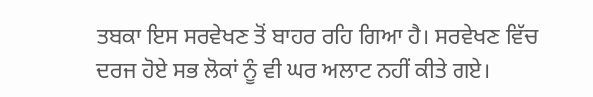ਤਬਕਾ ਇਸ ਸਰਵੇਖਣ ਤੋਂ ਬਾਹਰ ਰਹਿ ਗਿਆ ਹੈ। ਸਰਵੇਖਣ ਵਿੱਚ ਦਰਜ ਹੋਏ ਸਭ ਲੋਕਾਂ ਨੂੰ ਵੀ ਘਰ ਅਲਾਟ ਨਹੀਂ ਕੀਤੇ ਗਏ।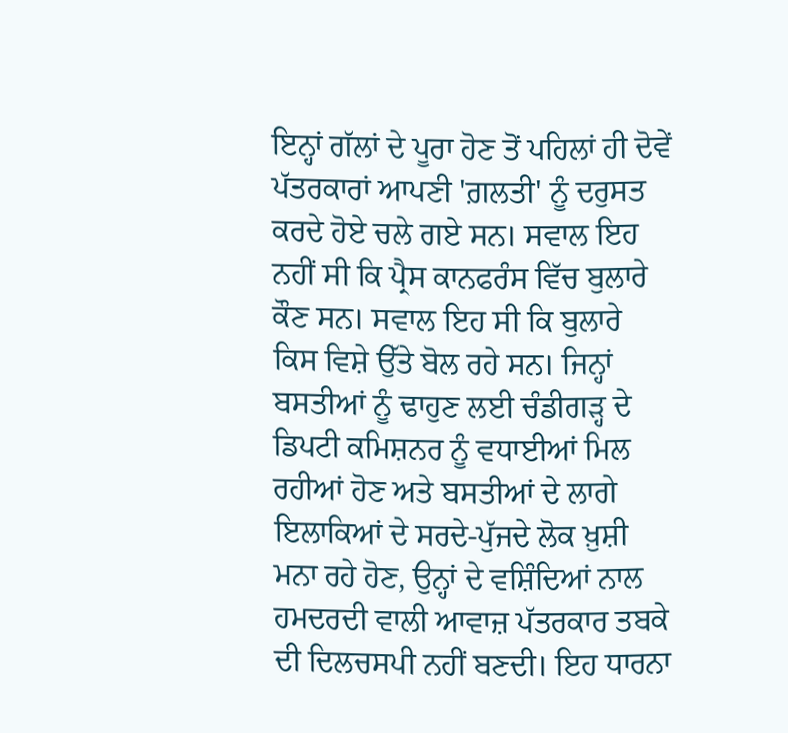ਇਨ੍ਹਾਂ ਗੱਲਾਂ ਦੇ ਪੂਰਾ ਹੋਣ ਤੋਂ ਪਹਿਲਾਂ ਹੀ ਦੋਵੇਂ ਪੱਤਰਕਾਰਾਂ ਆਪਣੀ 'ਗ਼ਲਤੀ' ਨੂੰ ਦਰੁਸਤ ਕਰਦੇ ਹੋਏ ਚਲੇ ਗਏ ਸਨ। ਸਵਾਲ ਇਹ ਨਹੀਂ ਸੀ ਕਿ ਪ੍ਰੈਸ ਕਾਨਫਰੰਸ ਵਿੱਚ ਬੁਲਾਰੇ ਕੌਣ ਸਨ। ਸਵਾਲ ਇਹ ਸੀ ਕਿ ਬੁਲਾਰੇ ਕਿਸ ਵਿਸ਼ੇ ਉੱਤੇ ਬੋਲ ਰਹੇ ਸਨ। ਜਿਨ੍ਹਾਂ ਬਸਤੀਆਂ ਨੂੰ ਢਾਹੁਣ ਲਈ ਚੰਡੀਗੜ੍ਹ ਦੇ ਡਿਪਟੀ ਕਮਿਸ਼ਨਰ ਨੂੰ ਵਧਾਈਆਂ ਮਿਲ ਰਹੀਆਂ ਹੋਣ ਅਤੇ ਬਸਤੀਆਂ ਦੇ ਲਾਗੇ ਇਲਾਕਿਆਂ ਦੇ ਸਰਦੇ-ਪੁੱਜਦੇ ਲੋਕ ਖ਼ੁਸ਼ੀ ਮਨਾ ਰਹੇ ਹੋਣ, ਉਨ੍ਹਾਂ ਦੇ ਵਸ਼ਿੰਦਿਆਂ ਨਾਲ ਹਮਦਰਦੀ ਵਾਲੀ ਆਵਾਜ਼ ਪੱਤਰਕਾਰ ਤਬਕੇ ਦੀ ਦਿਲਚਸਪੀ ਨਹੀਂ ਬਣਦੀ। ਇਹ ਧਾਰਨਾ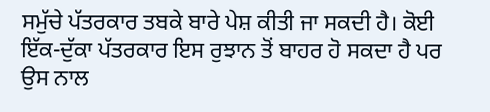ਸਮੁੱਚੇ ਪੱਤਰਕਾਰ ਤਬਕੇ ਬਾਰੇ ਪੇਸ਼ ਕੀਤੀ ਜਾ ਸਕਦੀ ਹੈ। ਕੋਈ ਇੱਕ-ਦੁੱਕਾ ਪੱਤਰਕਾਰ ਇਸ ਰੁਝਾਨ ਤੋਂ ਬਾਹਰ ਹੋ ਸਕਦਾ ਹੈ ਪਰ ਉਸ ਨਾਲ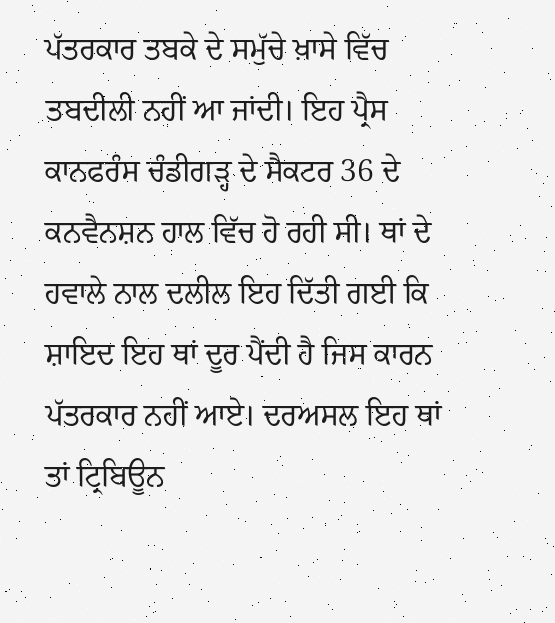ਪੱਤਰਕਾਰ ਤਬਕੇ ਦੇ ਸਮੁੱਚੇ ਖ਼ਾਸੇ ਵਿੱਚ ਤਬਦੀਲੀ ਨਹੀਂ ਆ ਜਾਂਦੀ। ਇਹ ਪ੍ਰੈਸ ਕਾਨਫਰੰਸ ਚੰਡੀਗੜ੍ਹ ਦੇ ਸੈਕਟਰ 36 ਦੇ ਕਨਵੈਨਸ਼ਨ ਹਾਲ ਵਿੱਚ ਹੋ ਰਹੀ ਸੀ। ਥਾਂ ਦੇ ਹਵਾਲੇ ਨਾਲ ਦਲੀਲ ਇਹ ਦਿੱਤੀ ਗਈ ਕਿ ਸ਼ਾਇਦ ਇਹ ਥਾਂ ਦੂਰ ਪੈਂਦੀ ਹੈ ਜਿਸ ਕਾਰਨ ਪੱਤਰਕਾਰ ਨਹੀਂ ਆਏ। ਦਰਅਸਲ ਇਹ ਥਾਂ ਤਾਂ ਟ੍ਰਿਬਿਊਨ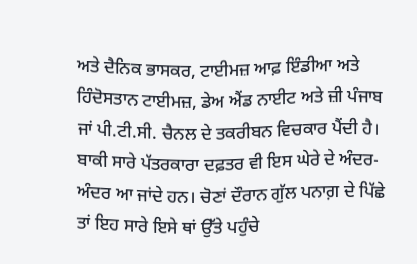ਅਤੇ ਦੈਨਿਕ ਭਾਸਕਰ, ਟਾਈਮਜ਼ ਆਫ਼ ਇੰਡੀਆ ਅਤੇ ਹਿੰਦੋਸਤਾਨ ਟਾਈਮਜ਼, ਡੇਅ ਐਂਡ ਨਾਈਟ ਅਤੇ ਜ਼ੀ ਪੰਜਾਬ ਜਾਂ ਪੀ.ਟੀ.ਸੀ. ਚੈਨਲ ਦੇ ਤਕਰੀਬਨ ਵਿਚਕਾਰ ਪੈਂਦੀ ਹੈ। ਬਾਕੀ ਸਾਰੇ ਪੱਤਰਕਾਰਾ ਦਫ਼ਤਰ ਵੀ ਇਸ ਘੇਰੇ ਦੇ ਅੰਦਰ-ਅੰਦਰ ਆ ਜਾਂਦੇ ਹਨ। ਚੋਣਾਂ ਦੌਰਾਨ ਗੁੱਲ ਪਨਾਗ਼ ਦੇ ਪਿੱਛੇ ਤਾਂ ਇਹ ਸਾਰੇ ਇਸੇ ਥਾਂ ਉੱਤੇ ਪਹੁੰਚੇ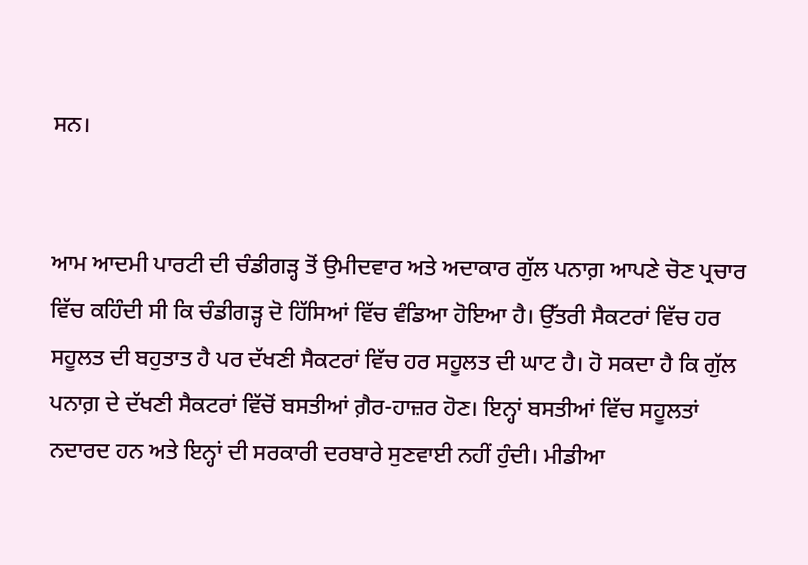ਸਨ।


ਆਮ ਆਦਮੀ ਪਾਰਟੀ ਦੀ ਚੰਡੀਗੜ੍ਹ ਤੋਂ ਉਮੀਦਵਾਰ ਅਤੇ ਅਦਾਕਾਰ ਗੁੱਲ ਪਨਾਗ਼ ਆਪਣੇ ਚੋਣ ਪ੍ਰਚਾਰ ਵਿੱਚ ਕਹਿੰਦੀ ਸੀ ਕਿ ਚੰਡੀਗੜ੍ਹ ਦੋ ਹਿੱਸਿਆਂ ਵਿੱਚ ਵੰਡਿਆ ਹੋਇਆ ਹੈ। ਉੱਤਰੀ ਸੈਕਟਰਾਂ ਵਿੱਚ ਹਰ ਸਹੂਲਤ ਦੀ ਬਹੁਤਾਤ ਹੈ ਪਰ ਦੱਖਣੀ ਸੈਕਟਰਾਂ ਵਿੱਚ ਹਰ ਸਹੂਲਤ ਦੀ ਘਾਟ ਹੈ। ਹੋ ਸਕਦਾ ਹੈ ਕਿ ਗੁੱਲ ਪਨਾਗ਼ ਦੇ ਦੱਖਣੀ ਸੈਕਟਰਾਂ ਵਿੱਚੋਂ ਬਸਤੀਆਂ ਗ਼ੈਰ-ਹਾਜ਼ਰ ਹੋਣ। ਇਨ੍ਹਾਂ ਬਸਤੀਆਂ ਵਿੱਚ ਸਹੂਲਤਾਂ ਨਦਾਰਦ ਹਨ ਅਤੇ ਇਨ੍ਹਾਂ ਦੀ ਸਰਕਾਰੀ ਦਰਬਾਰੇ ਸੁਣਵਾਈ ਨਹੀਂ ਹੁੰਦੀ। ਮੀਡੀਆ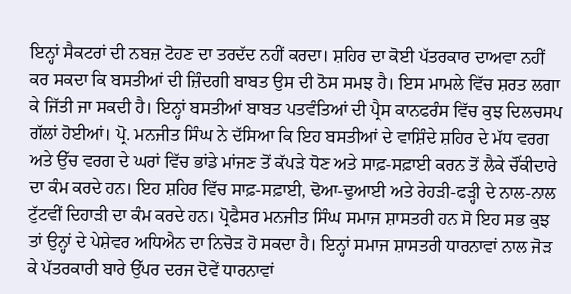ਇਨ੍ਹਾਂ ਸੈਕਟਰਾਂ ਦੀ ਨਬਜ਼ ਟੋਹਣ ਦਾ ਤਰਦੱਦ ਨਹੀਂ ਕਰਦਾ। ਸ਼ਹਿਰ ਦਾ ਕੋਈ ਪੱਤਰਕਾਰ ਦਾਅਵਾ ਨਹੀਂ ਕਰ ਸਕਦਾ ਕਿ ਬਸਤੀਆਂ ਦੀ ਜ਼ਿੰਦਗੀ ਬਾਬਤ ਉਸ ਦੀ ਠੋਸ ਸਮਝ ਹੈ। ਇਸ ਮਾਮਲੇ ਵਿੱਚ ਸ਼ਰਤ ਲਗਾ ਕੇ ਜਿੱਤੀ ਜਾ ਸਕਦੀ ਹੈ। ਇਨ੍ਹਾਂ ਬਸਤੀਆਂ ਬਾਬਤ ਪਤਵੰਤਿਆਂ ਦੀ ਪ੍ਰੈਸ ਕਾਨਫਰੰਸ ਵਿੱਚ ਕੁਝ ਦਿਲਚਸਪ ਗੱਲਾਂ ਹੋਈਆਂ। ਪ੍ਰੋ. ਮਨਜੀਤ ਸਿੰਘ ਨੇ ਦੱਸਿਆ ਕਿ ਇਹ ਬਸਤੀਆਂ ਦੇ ਵਾਸ਼ਿੰਦੇ ਸ਼ਹਿਰ ਦੇ ਮੱਧ ਵਰਗ ਅਤੇ ਉੱਚ ਵਰਗ ਦੇ ਘਰਾਂ ਵਿੱਚ ਭਾਂਡੇ ਮਾਂਜਣ ਤੋਂ ਕੱਪੜੇ ਧੋਣ ਅਤੇ ਸਾਫ਼-ਸਫ਼ਾਈ ਕਰਨ ਤੋਂ ਲੈਕੇ ਚੌਂਕੀਦਾਰੇ ਦਾ ਕੰਮ ਕਰਦੇ ਹਨ। ਇਹ ਸ਼ਹਿਰ ਵਿੱਚ ਸਾਫ਼-ਸਫ਼ਾਈ, ਢੋਆ-ਢੁਆਈ ਅਤੇ ਰੇਹੜੀ-ਫੜ੍ਹੀ ਦੇ ਨਾਲ-ਨਾਲ ਟੁੱਟਵੀਂ ਦਿਹਾੜੀ ਦਾ ਕੰਮ ਕਰਦੇ ਹਨ। ਪ੍ਰੋਫੈਸਰ ਮਨਜੀਤ ਸਿੰਘ ਸਮਾਜ ਸ਼ਾਸਤਰੀ ਹਨ ਸੋ ਇਹ ਸਭ ਕੁਝ ਤਾਂ ਉਨ੍ਹਾਂ ਦੇ ਪੇਸ਼ੇਵਰ ਅਧਿਐਨ ਦਾ ਨਿਚੋੜ ਹੋ ਸਕਦਾ ਹੈ। ਇਨ੍ਹਾਂ ਸਮਾਜ ਸ਼ਾਸਤਰੀ ਧਾਰਨਾਵਾਂ ਨਾਲ ਜੋੜ ਕੇ ਪੱਤਰਕਾਰੀ ਬਾਰੇ ਉੱਪਰ ਦਰਜ ਦੋਵੇਂ ਧਾਰਨਾਵਾਂ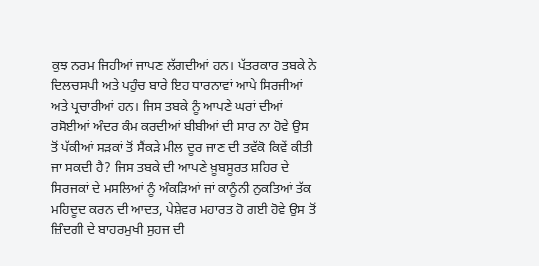ਕੁਝ ਨਰਮ ਜਿਹੀਆਂ ਜਾਪਣ ਲੱਗਦੀਆਂ ਹਨ। ਪੱਤਰਕਾਰ ਤਬਕੇ ਨੇ ਦਿਲਚਸਪੀ ਅਤੇ ਪਹੁੰਚ ਬਾਰੇ ਇਹ ਧਾਰਨਾਵਾਂ ਆਪੇ ਸਿਰਜੀਆਂ ਅਤੇ ਪ੍ਰਚਾਰੀਆਂ ਹਨ। ਜਿਸ ਤਬਕੇ ਨੂੰ ਆਪਣੇ ਘਰਾਂ ਦੀਆਂ ਰਸੋਈਆਂ ਅੰਦਰ ਕੰਮ ਕਰਦੀਆਂ ਬੀਬੀਆਂ ਦੀ ਸਾਰ ਨਾ ਹੋਵੇ ਉਸ ਤੋਂ ਪੱਕੀਆਂ ਸੜਕਾਂ ਤੋਂ ਸੈਂਕੜੇ ਮੀਲ ਦੂਰ ਜਾਣ ਦੀ ਤਵੱਕੋ ਕਿਵੇਂ ਕੀਤੀ ਜਾ ਸਕਦੀ ਹੈ? ਜਿਸ ਤਬਕੇ ਦੀ ਆਪਣੇ ਖ਼ੂਬਸੂਰਤ ਸ਼ਹਿਰ ਦੇ ਸਿਰਜਕਾਂ ਦੇ ਮਸਲਿਆਂ ਨੂੰ ਅੰਕੜਿਆਂ ਜਾਂ ਕਾਨੂੰਨੀ ਨੁਕਤਿਆਂ ਤੱਕ ਮਹਿਦੂਦ ਕਰਨ ਦੀ ਆਦਤ, ਪੇਸ਼ੇਵਰ ਮਹਾਰਤ ਹੋ ਗਈ ਹੋਵੇ ਉਸ ਤੋਂ ਜ਼ਿੰਦਗੀ ਦੇ ਬਾਹਰਮੁਖੀ ਸੁਹਜ ਦੀ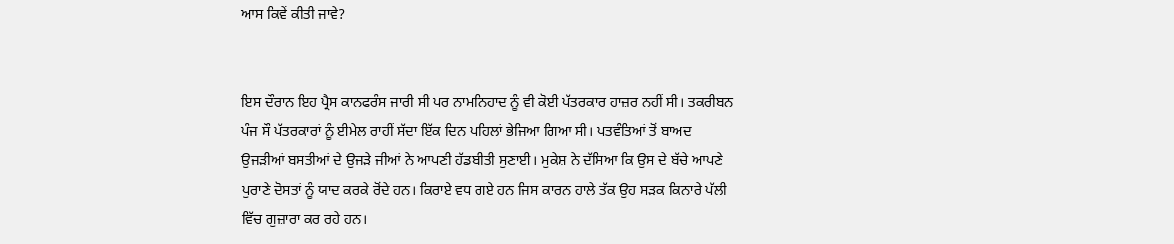ਆਸ ਕਿਵੇਂ ਕੀਤੀ ਜਾਵੇ?


ਇਸ ਦੌਰਾਨ ਇਹ ਪ੍ਰੈਸ ਕਾਨਫਰੰਸ ਜਾਰੀ ਸੀ ਪਰ ਨਾਮਨਿਹਾਦ ਨੂੰ ਵੀ ਕੋਈ ਪੱਤਰਕਾਰ ਹਾਜ਼ਰ ਨਹੀਂ ਸੀ। ਤਕਰੀਬਨ ਪੰਜ ਸੌ ਪੱਤਰਕਾਰਾਂ ਨੂੰ ਈਮੇਲ ਰਾਹੀਂ ਸੱਦਾ ਇੱਕ ਦਿਨ ਪਹਿਲਾਂ ਭੇਜਿਆ ਗਿਆ ਸੀ। ਪਤਵੰਤਿਆਂ ਤੋਂ ਬਾਅਦ ਉਜੜੀਆਂ ਬਸਤੀਆਂ ਦੇ ਉਜੜੇ ਜੀਆਂ ਨੇ ਆਪਣੀ ਹੱਡਬੀਤੀ ਸੁਣਾਈ। ਮੁਕੇਸ਼ ਨੇ ਦੱਸਿਆ ਕਿ ਉਸ ਦੇ ਬੱਚੇ ਆਪਣੇ ਪੁਰਾਣੇ ਦੋਸਤਾਂ ਨੂੰ ਯਾਦ ਕਰਕੇ ਰੋਂਦੇ ਹਨ। ਕਿਰਾਏ ਵਧ ਗਏ ਹਨ ਜਿਸ ਕਾਰਨ ਹਾਲੇ ਤੱਕ ਉਹ ਸੜਕ ਕਿਨਾਰੇ ਪੱਲੀ ਵਿੱਚ ਗੁਜ਼ਾਰਾ ਕਰ ਰਹੇ ਹਨ।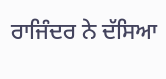ਰਾਜਿੰਦਰ ਨੇ ਦੱਸਿਆ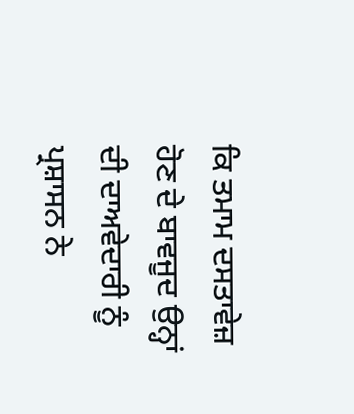ਕਿ ਤਮਾਮ ਦਸਤਾਵੇਜ਼ ਹੋਣ ਦੇ ਬਾਵਜੂਦ ਉਨ੍ਹਾਂ ਦੀ ਦਾਅਵੇਦਾਰੀ ਨੂੰ ਪ੍ਰਸ਼ਾਸਨ ਨੇ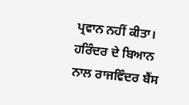ਪ੍ਰਵਾਨ ਨਹੀਂ ਕੀਤਾ। ਹਰਿੰਦਰ ਦੇ ਬਿਆਨ ਨਾਲ ਰਾਜਵਿੰਦਰ ਬੈਂਸ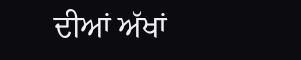ਦੀਆਂ ਅੱਖਾਂ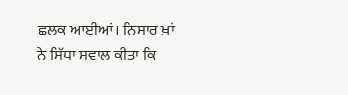ਛਲਕ ਆਈਆਂ। ਨਿਸਾਰ ਖ਼ਾਂ ਨੇ ਸਿੱਧਾ ਸਵਾਲ ਕੀਤਾ ਕਿ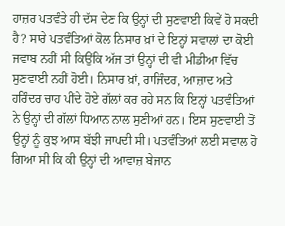ਹਾਜ਼ਰ ਪਤਵੰਤੇ ਹੀ ਦੱਸ ਦੇਣ ਕਿ ਉਨ੍ਹਾਂ ਦੀ ਸੁਣਵਾਈ ਕਿਵੇਂ ਹੋ ਸਕਦੀ ਹੈ? ਸਾਰੇ ਪਤਵੰਤਿਆਂ ਕੋਲ ਨਿਸਾਰ ਖ਼ਾਂ ਦੇ ਇਨ੍ਹਾਂ ਸਵਾਲਾਂ ਦਾ ਕੋਈ ਜਵਾਬ ਨਹੀਂ ਸੀ ਕਿਉਂਕਿ ਅੱਜ ਤਾਂ ਉਨ੍ਹਾਂ ਦੀ ਵੀ ਮੀਡੀਆ ਵਿੱਚ ਸੁਣਵਾਈ ਨਹੀਂ ਹੋਈ। ਨਿਸਾਰ ਖ਼ਾਂ, ਰਾਜਿੰਦਰ, ਆਜ਼ਾਦ ਅਤੇ ਹਰਿੰਦਰ ਚਾਹ ਪੀਂਦੇ ਹੋਏ ਗੱਲਾਂ ਕਰ ਰਹੇ ਸਨ ਕਿ ਇਨ੍ਹਾਂ ਪਤਵੰਤਿਆਂ ਨੇ ਉਨ੍ਹਾਂ ਦੀ ਗੱਲਾਂ ਧਿਆਨ ਨਾਲ ਸੁਣੀਆਂ ਹਨ। ਇਸ ਸੁਣਵਾਈ ਤੋਂ ਉਨ੍ਹਾਂ ਨੂੰ ਕੁਝ ਆਸ ਬੱਝੀ ਜਾਪਦੀ ਸੀ। ਪਤਵੰਤਿਆਂ ਲਈ ਸਵਾਲ ਹੋ ਗਿਆ ਸੀ ਕਿ ਕੀ ਉਨ੍ਹਾਂ ਦੀ ਆਵਾਜ਼ ਬੇਜਾਨ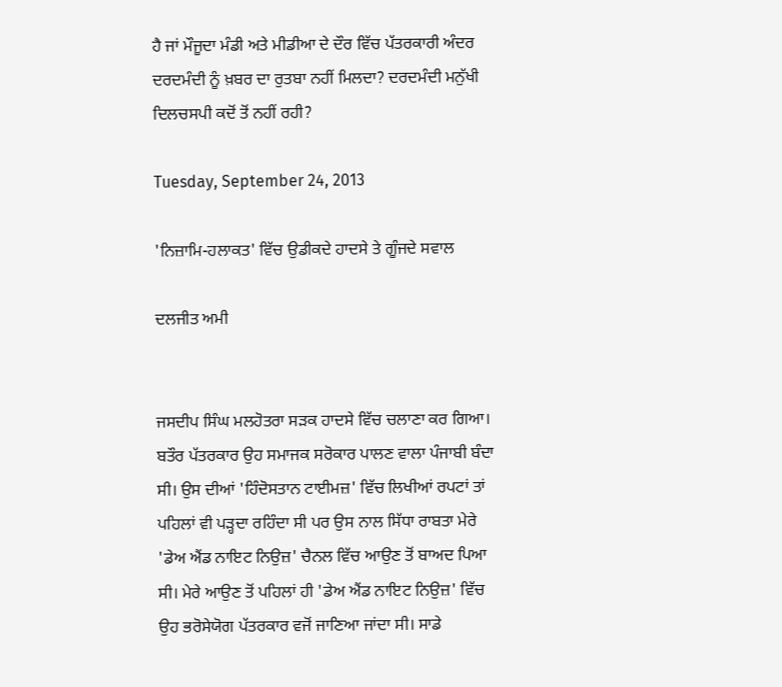ਹੈ ਜਾਂ ਮੌਜੂਦਾ ਮੰਡੀ ਅਤੇ ਮੀਡੀਆ ਦੇ ਦੌਰ ਵਿੱਚ ਪੱਤਰਕਾਰੀ ਅੰਦਰ ਦਰਦਮੰਦੀ ਨੂੰ ਖ਼ਬਰ ਦਾ ਰੁਤਬਾ ਨਹੀਂ ਮਿਲਦਾ? ਦਰਦਮੰਦੀ ਮਨੁੱਖੀ ਦਿਲਚਸਪੀ ਕਦੋਂ ਤੋਂ ਨਹੀਂ ਰਹੀ?

Tuesday, September 24, 2013

'ਨਿਜ਼ਾਮਿ-ਹਲਾਕਤ' ਵਿੱਚ ਉਡੀਕਦੇ ਹਾਦਸੇ ਤੇ ਗੂੰਜਦੇ ਸਵਾਲ

ਦਲਜੀਤ ਅਮੀ


ਜਸਦੀਪ ਸਿੰਘ ਮਲਹੋਤਰਾ ਸੜਕ ਹਾਦਸੇ ਵਿੱਚ ਚਲਾਣਾ ਕਰ ਗਿਆ। ਬਤੌਰ ਪੱਤਰਕਾਰ ਉਹ ਸਮਾਜਕ ਸਰੋਕਾਰ ਪਾਲਣ ਵਾਲਾ ਪੰਜਾਬੀ ਬੰਦਾ ਸੀ। ਉਸ ਦੀਆਂ 'ਹਿੰਦੋਸਤਾਨ ਟਾਈਮਜ਼' ਵਿੱਚ ਲਿਖੀਆਂ ਰਪਟਾਂ ਤਾਂ ਪਹਿਲਾਂ ਵੀ ਪੜ੍ਹਦਾ ਰਹਿੰਦਾ ਸੀ ਪਰ ਉਸ ਨਾਲ ਸਿੱਧਾ ਰਾਬਤਾ ਮੇਰੇ 'ਡੇਅ ਐਂਡ ਨਾਇਟ ਨਿਉਜ਼' ਚੈਨਲ ਵਿੱਚ ਆਉਣ ਤੋਂ ਬਾਅਦ ਪਿਆ ਸੀ। ਮੇਰੇ ਆਉਣ ਤੋਂ ਪਹਿਲਾਂ ਹੀ 'ਡੇਅ ਐਂਡ ਨਾਇਟ ਨਿਉਜ਼' ਵਿੱਚ ਉਹ ਭਰੋਸੇਯੋਗ ਪੱਤਰਕਾਰ ਵਜੋਂ ਜਾਣਿਆ ਜਾਂਦਾ ਸੀ। ਸਾਡੇ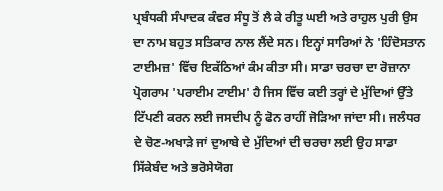ਪ੍ਰਬੰਧਕੀ ਸੰਪਾਦਕ ਕੰਵਰ ਸੰਧੂ ਤੋਂ ਲੈ ਕੇ ਰੀਤੂ ਘਈ ਅਤੇ ਰਾਹੁਲ ਪੁਰੀ ਉਸ ਦਾ ਨਾਮ ਬਹੁਤ ਸਤਿਕਾਰ ਨਾਲ ਲੈਂਦੇ ਸਨ। ਇਨ੍ਹਾਂ ਸਾਰਿਆਂ ਨੇ 'ਹਿੰਦੋਸਤਾਨ ਟਾਈਮਜ਼' ਵਿੱਚ ਇਕੱਠਿਆਂ ਕੰਮ ਕੀਤਾ ਸੀ। ਸਾਡਾ ਚਰਚਾ ਦਾ ਰੋਜ਼ਾਨਾ ਪ੍ਰੋਗਰਾਮ 'ਪਰਾਈਮ ਟਾਈਮ' ਹੈ ਜਿਸ ਵਿੱਚ ਕਈ ਤਰ੍ਹਾਂ ਦੇ ਮੁੱਦਿਆਂ ਉੱਤੇ ਟਿੱਪਣੀ ਕਰਨ ਲਈ ਜਸਦੀਪ ਨੂੰ ਫੋਨ ਰਾਹੀਂ ਜੋੜਿਆ ਜਾਂਦਾ ਸੀ। ਜਲੰਧਰ ਦੇ ਚੋਣ-ਅਖਾੜੇ ਜਾਂ ਦੁਆਬੇ ਦੇ ਮੁੱਦਿਆਂ ਦੀ ਚਰਚਾ ਲਈ ਉਹ ਸਾਡਾ ਸਿੱਕੇਬੰਦ ਅਤੇ ਭਰੋਸੇਯੋਗ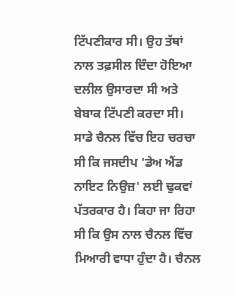ਟਿੱਪਣੀਕਾਰ ਸੀ। ਉਹ ਤੱਥਾਂ ਨਾਲ ਤਫ਼ਸੀਲ ਦਿੰਦਾ ਹੋਇਆ ਦਲੀਲ ਉਸਾਰਦਾ ਸੀ ਅਤੇ ਬੇਬਾਕ ਟਿੱਪਣੀ ਕਰਦਾ ਸੀ। ਸਾਡੇ ਚੈਨਲ ਵਿੱਚ ਇਹ ਚਰਚਾ ਸੀ ਕਿ ਜਸਦੀਪ 'ਡੇਅ ਐਂਡ ਨਾਇਟ ਨਿਉਜ਼' ਲਈ ਢੁਕਵਾਂ ਪੱਤਰਕਾਰ ਹੈ। ਕਿਹਾ ਜਾ ਰਿਹਾ ਸੀ ਕਿ ਉਸ ਨਾਲ ਚੈਨਲ ਵਿੱਚ ਮਿਆਰੀ ਵਾਧਾ ਹੁੰਦਾ ਹੈ। ਚੈਨਲ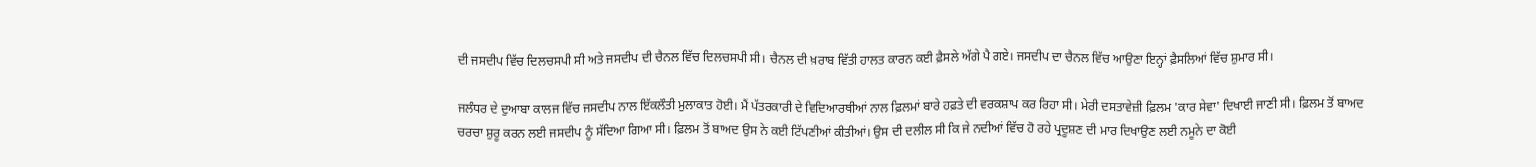ਦੀ ਜਸਦੀਪ ਵਿੱਚ ਦਿਲਚਸਪੀ ਸੀ ਅਤੇ ਜਸਦੀਪ ਦੀ ਚੈਨਲ ਵਿੱਚ ਦਿਲਚਸਪੀ ਸੀ। ਚੈਨਲ ਦੀ ਖ਼ਰਾਬ ਵਿੱਤੀ ਹਾਲਤ ਕਾਰਨ ਕਈ ਫ਼ੈਸਲੇ ਅੱਗੇ ਪੈ ਗਏ। ਜਸਦੀਪ ਦਾ ਚੈਨਲ ਵਿੱਚ ਆਉਣਾ ਇਨ੍ਹਾਂ ਫ਼ੈਸਲਿਆਂ ਵਿੱਚ ਸ਼ੁਮਾਰ ਸੀ।

ਜਲੰਧਰ ਦੇ ਦੁਆਬਾ ਕਾਲਜ ਵਿੱਚ ਜਸਦੀਪ ਨਾਲ ਇੱਕਲੌਤੀ ਮੁਲਾਕਾਤ ਹੋਈ। ਮੈਂ ਪੱਤਰਕਾਰੀ ਦੇ ਵਿਦਿਆਰਥੀਆਂ ਨਾਲ ਫ਼ਿਲਮਾਂ ਬਾਰੇ ਹਫ਼ਤੇ ਦੀ ਵਰਕਸ਼ਾਪ ਕਰ ਰਿਹਾ ਸੀ। ਮੇਰੀ ਦਸਤਾਵੇਜ਼ੀ ਫ਼ਿਲਮ 'ਕਾਰ ਸੇਵਾ' ਦਿਖਾਈ ਜਾਣੀ ਸੀ। ਫ਼ਿਲਮ ਤੋਂ ਬਾਅਦ ਚਰਚਾ ਸ਼ੁਰੂ ਕਰਨ ਲਈ ਜਸਦੀਪ ਨੂੰ ਸੱਦਿਆ ਗਿਆ ਸੀ। ਫ਼ਿਲਮ ਤੋਂ ਬਾਅਦ ਉਸ ਨੇ ਕਈ ਟਿੱਪਣੀਆਂ ਕੀਤੀਆਂ। ਉਸ ਦੀ ਦਲੀਲ ਸੀ ਕਿ ਜੇ ਨਦੀਆਂ ਵਿੱਚ ਹੋ ਰਹੇ ਪ੍ਰਦੂਸ਼ਣ ਦੀ ਮਾਰ ਦਿਖਾਉਣ ਲਈ ਨਮੂਨੇ ਦਾ ਕੋਈ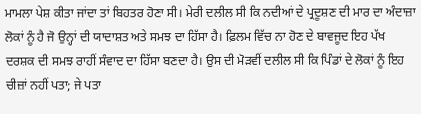ਮਾਮਲਾ ਪੇਸ਼ ਕੀਤਾ ਜਾਂਦਾ ਤਾਂ ਬਿਹਤਰ ਹੋਣਾ ਸੀ। ਮੇਰੀ ਦਲੀਲ ਸੀ ਕਿ ਨਦੀਆਂ ਦੇ ਪ੍ਰਦੂਸ਼ਣ ਦੀ ਮਾਰ ਦਾ ਅੰਦਾਜ਼ਾ ਲੋਕਾਂ ਨੂੰ ਹੈ ਜੋ ਉਨ੍ਹਾਂ ਦੀ ਯਾਦਾਸ਼ਤ ਅਤੇ ਸਮਝ ਦਾ ਹਿੱਸਾ ਹੈ। ਫ਼ਿਲਮ ਵਿੱਚ ਨਾ ਹੋਣ ਦੇ ਬਾਵਜੂਦ ਇਹ ਪੱਖ ਦਰਸ਼ਕ ਦੀ ਸਮਝ ਰਾਹੀਂ ਸੰਵਾਦ ਦਾ ਹਿੱਸਾ ਬਣਦਾ ਹੈ। ਉਸ ਦੀ ਮੋੜਵੀਂ ਦਲੀਲ ਸੀ ਕਿ ਪਿੰਡਾਂ ਦੇ ਲੋਕਾਂ ਨੂੰ ਇਹ ਚੀਜ਼ਾਂ ਨਹੀਂ ਪਤਾ; ਜੇ ਪਤਾ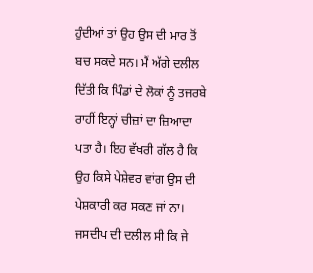ਹੁੰਦੀਆਂ ਤਾਂ ਉਹ ਉਸ ਦੀ ਮਾਰ ਤੋਂ ਬਚ ਸਕਦੇ ਸਨ। ਮੈਂ ਅੱਗੇ ਦਲੀਲ ਦਿੱਤੀ ਕਿ ਪਿੰਡਾਂ ਦੇ ਲੋਕਾਂ ਨੂੰ ਤਜਰਬੇ ਰਾਹੀਂ ਇਨ੍ਹਾਂ ਚੀਜ਼ਾਂ ਦਾ ਜ਼ਿਆਦਾ ਪਤਾ ਹੈ। ਇਹ ਵੱਖਰੀ ਗੱਲ ਹੈ ਕਿ ਉਹ ਕਿਸੇ ਪੇਸ਼ੇਵਰ ਵਾਂਗ ਉਸ ਦੀ ਪੇਸ਼ਕਾਰੀ ਕਰ ਸਕਣ ਜਾਂ ਨਾ। ਜਸਦੀਪ ਦੀ ਦਲੀਲ ਸੀ ਕਿ ਜੇ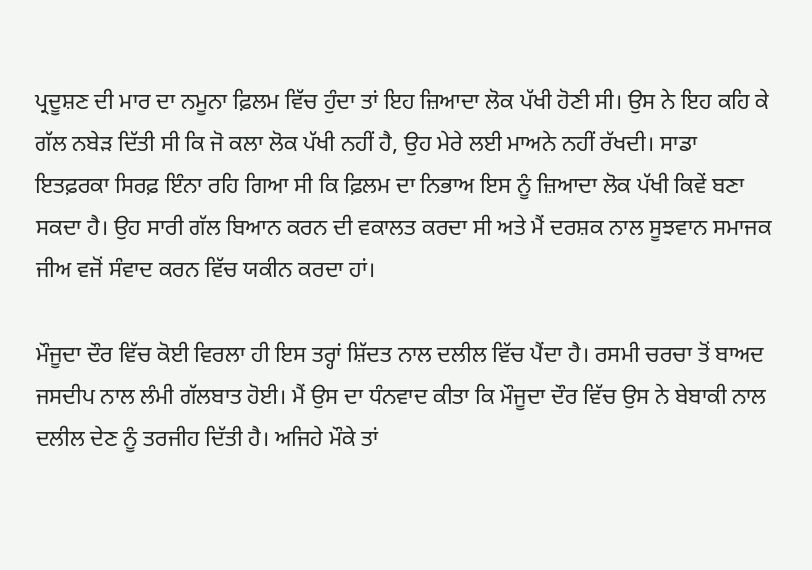ਪ੍ਰਦੂਸ਼ਣ ਦੀ ਮਾਰ ਦਾ ਨਮੂਨਾ ਫ਼ਿਲਮ ਵਿੱਚ ਹੁੰਦਾ ਤਾਂ ਇਹ ਜ਼ਿਆਦਾ ਲੋਕ ਪੱਖੀ ਹੋਣੀ ਸੀ। ਉਸ ਨੇ ਇਹ ਕਹਿ ਕੇ ਗੱਲ ਨਬੇੜ ਦਿੱਤੀ ਸੀ ਕਿ ਜੋ ਕਲਾ ਲੋਕ ਪੱਖੀ ਨਹੀਂ ਹੈ, ਉਹ ਮੇਰੇ ਲਈ ਮਾਅਨੇ ਨਹੀਂ ਰੱਖਦੀ। ਸਾਡਾ ਇਤਫ਼ਰਕਾ ਸਿਰਫ਼ ਇੰਨਾ ਰਹਿ ਗਿਆ ਸੀ ਕਿ ਫ਼ਿਲਮ ਦਾ ਨਿਭਾਅ ਇਸ ਨੂੰ ਜ਼ਿਆਦਾ ਲੋਕ ਪੱਖੀ ਕਿਵੇਂ ਬਣਾ ਸਕਦਾ ਹੈ। ਉਹ ਸਾਰੀ ਗੱਲ ਬਿਆਨ ਕਰਨ ਦੀ ਵਕਾਲਤ ਕਰਦਾ ਸੀ ਅਤੇ ਮੈਂ ਦਰਸ਼ਕ ਨਾਲ ਸੂਝਵਾਨ ਸਮਾਜਕ ਜੀਅ ਵਜੋਂ ਸੰਵਾਦ ਕਰਨ ਵਿੱਚ ਯਕੀਨ ਕਰਦਾ ਹਾਂ।

ਮੌਜੂਦਾ ਦੌਰ ਵਿੱਚ ਕੋਈ ਵਿਰਲਾ ਹੀ ਇਸ ਤਰ੍ਹਾਂ ਸ਼ਿੱਦਤ ਨਾਲ ਦਲੀਲ ਵਿੱਚ ਪੈਂਦਾ ਹੈ। ਰਸਮੀ ਚਰਚਾ ਤੋਂ ਬਾਅਦ ਜਸਦੀਪ ਨਾਲ ਲੰਮੀ ਗੱਲਬਾਤ ਹੋਈ। ਮੈਂ ਉਸ ਦਾ ਧੰਨਵਾਦ ਕੀਤਾ ਕਿ ਮੌਜੂਦਾ ਦੌਰ ਵਿੱਚ ਉਸ ਨੇ ਬੇਬਾਕੀ ਨਾਲ ਦਲੀਲ ਦੇਣ ਨੂੰ ਤਰਜੀਹ ਦਿੱਤੀ ਹੈ। ਅਜਿਹੇ ਮੌਕੇ ਤਾਂ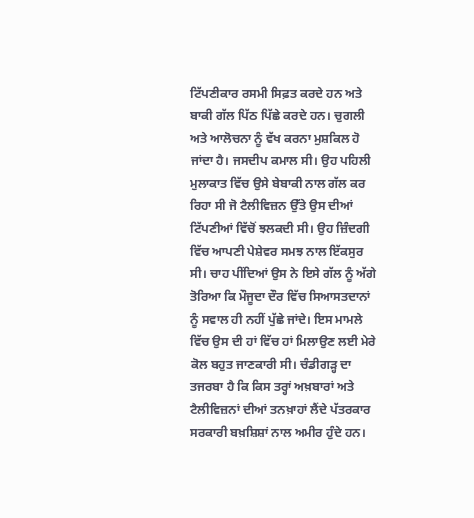ਟਿੱਪਣੀਕਾਰ ਰਸਮੀ ਸਿਫ਼ਤ ਕਰਦੇ ਹਨ ਅਤੇ ਬਾਕੀ ਗੱਲ ਪਿੱਠ ਪਿੱਛੇ ਕਰਦੇ ਹਨ। ਚੁਗਲੀ ਅਤੇ ਆਲੋਚਨਾ ਨੂੰ ਵੱਖ ਕਰਨਾ ਮੁਸ਼ਕਿਲ ਹੋ ਜਾਂਦਾ ਹੈ। ਜਸਦੀਪ ਕਮਾਲ ਸੀ। ਉਹ ਪਹਿਲੀ ਮੁਲਾਕਾਤ ਵਿੱਚ ਉਸੇ ਬੇਬਾਕੀ ਨਾਲ ਗੱਲ ਕਰ ਰਿਹਾ ਸੀ ਜੋ ਟੈਲੀਵਿਜ਼ਨ ਉੱਤੇ ਉਸ ਦੀਆਂ ਟਿੱਪਣੀਆਂ ਵਿੱਚੋਂ ਝਲਕਦੀ ਸੀ। ਉਹ ਜ਼ਿੰਦਗੀ ਵਿੱਚ ਆਪਣੀ ਪੇਸ਼ੇਵਰ ਸਮਝ ਨਾਲ ਇੱਕਸੁਰ ਸੀ। ਚਾਹ ਪੀਂਦਿਆਂ ਉਸ ਨੇ ਇਸੇ ਗੱਲ ਨੂੰ ਅੱਗੇ ਤੋਰਿਆ ਕਿ ਮੌਜੂਦਾ ਦੌਰ ਵਿੱਚ ਸਿਆਸਤਦਾਨਾਂ ਨੂੰ ਸਵਾਲ ਹੀ ਨਹੀਂ ਪੁੱਛੇ ਜਾਂਦੇ। ਇਸ ਮਾਮਲੇ ਵਿੱਚ ਉਸ ਦੀ ਹਾਂ ਵਿੱਚ ਹਾਂ ਮਿਲਾਉਣ ਲਈ ਮੇਰੇ ਕੋਲ ਬਹੁਤ ਜਾਣਕਾਰੀ ਸੀ। ਚੰਡੀਗੜ੍ਹ ਦਾ ਤਜਰਬਾ ਹੈ ਕਿ ਕਿਸ ਤਰ੍ਹਾਂ ਅਖ਼ਬਾਰਾਂ ਅਤੇ ਟੈਲੀਵਿਜ਼ਨਾਂ ਦੀਆਂ ਤਨਖ਼ਾਹਾਂ ਲੈਂਦੇ ਪੱਤਰਕਾਰ ਸਰਕਾਰੀ ਬਖ਼ਸ਼ਿਸ਼ਾਂ ਨਾਲ ਅਮੀਰ ਹੁੰਦੇ ਹਨ।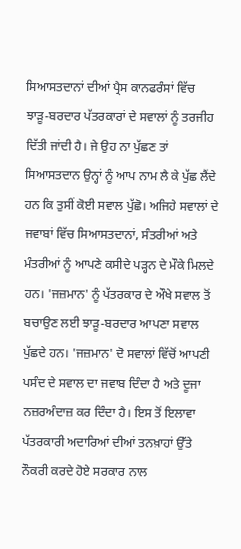ਸਿਆਸਤਦਾਨਾਂ ਦੀਆਂ ਪ੍ਰੈਸ ਕਾਨਫਰੰਸਾਂ ਵਿੱਚ ਝਾੜੂ-ਬਰਦਾਰ ਪੱਤਰਕਾਰਾਂ ਦੇ ਸਵਾਲਾਂ ਨੂੰ ਤਰਜੀਹ ਦਿੱਤੀ ਜਾਂਦੀ ਹੈ। ਜੇ ਉਹ ਨਾ ਪੁੱਛਣ ਤਾਂ ਸਿਆਸਤਦਾਨ ਉਨ੍ਹਾਂ ਨੂੰ ਆਪ ਨਾਮ ਲੈ ਕੇ ਪੁੱਛ ਲੈਂਦੇ ਹਨ ਕਿ ਤੁਸੀਂ ਕੋਈ ਸਵਾਲ ਪੁੱਛੋ। ਅਜਿਹੇ ਸਵਾਲਾਂ ਦੇ ਜਵਾਬਾਂ ਵਿੱਚ ਸਿਆਸਤਦਾਨਾਂ, ਸੰਤਰੀਆਂ ਅਤੇ ਮੰਤਰੀਆਂ ਨੂੰ ਆਪਣੇ ਕਸੀਦੇ ਪੜ੍ਹਨ ਦੇ ਮੌਕੇ ਮਿਲਦੇ ਹਨ। 'ਜਜ਼ਮਾਨ' ਨੂੰ ਪੱਤਰਕਾਰ ਦੇ ਔਖੇ ਸਵਾਲ ਤੋਂ ਬਚਾਉਣ ਲਈ ਝਾੜੂ-ਬਰਦਾਰ ਆਪਣਾ ਸਵਾਲ ਪੁੱਛਦੇ ਹਨ। 'ਜਜ਼ਮਾਨ' ਦੋ ਸਵਾਲਾਂ ਵਿੱਚੋਂ ਆਪਣੀ ਪਸੰਦ ਦੇ ਸਵਾਲ ਦਾ ਜਵਾਬ ਦਿੰਦਾ ਹੈ ਅਤੇ ਦੂਜਾ ਨਜ਼ਰਅੰਦਾਜ਼ ਕਰ ਦਿੰਦਾ ਹੈ। ਇਸ ਤੋਂ ਇਲਾਵਾ ਪੱਤਰਕਾਰੀ ਅਦਾਰਿਆਂ ਦੀਆਂ ਤਨਖ਼ਾਹਾਂ ਉੱਤੇ ਨੌਕਰੀ ਕਰਦੇ ਹੋਏ ਸਰਕਾਰ ਨਾਲ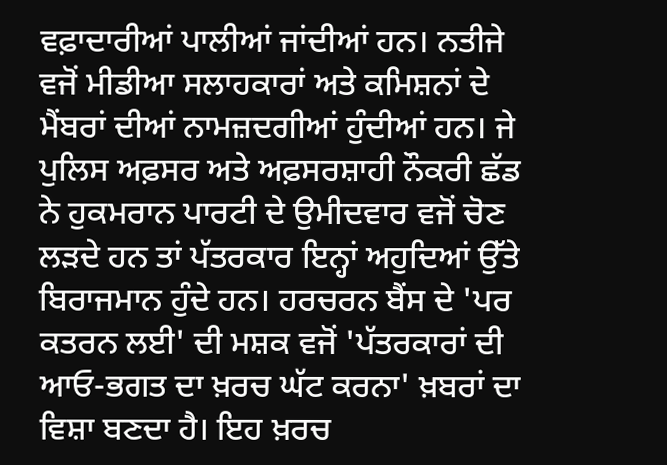ਵਫ਼ਾਦਾਰੀਆਂ ਪਾਲੀਆਂ ਜਾਂਦੀਆਂ ਹਨ। ਨਤੀਜੇ ਵਜੋਂ ਮੀਡੀਆ ਸਲਾਹਕਾਰਾਂ ਅਤੇ ਕਮਿਸ਼ਨਾਂ ਦੇ ਮੈਂਬਰਾਂ ਦੀਆਂ ਨਾਮਜ਼ਦਗੀਆਂ ਹੁੰਦੀਆਂ ਹਨ। ਜੇ ਪੁਲਿਸ ਅਫ਼ਸਰ ਅਤੇ ਅਫ਼ਸਰਸ਼ਾਹੀ ਨੌਕਰੀ ਛੱਡ ਨੇ ਹੁਕਮਰਾਨ ਪਾਰਟੀ ਦੇ ਉਮੀਦਵਾਰ ਵਜੋਂ ਚੋਣ ਲੜਦੇ ਹਨ ਤਾਂ ਪੱਤਰਕਾਰ ਇਨ੍ਹਾਂ ਅਹੁਦਿਆਂ ਉੱਤੇ ਬਿਰਾਜਮਾਨ ਹੁੰਦੇ ਹਨ। ਹਰਚਰਨ ਬੈਂਸ ਦੇ 'ਪਰ ਕਤਰਨ ਲਈ' ਦੀ ਮਸ਼ਕ ਵਜੋਂ 'ਪੱਤਰਕਾਰਾਂ ਦੀ ਆਓ-ਭਗਤ ਦਾ ਖ਼ਰਚ ਘੱਟ ਕਰਨਾ' ਖ਼ਬਰਾਂ ਦਾ ਵਿਸ਼ਾ ਬਣਦਾ ਹੈ। ਇਹ ਖ਼ਰਚ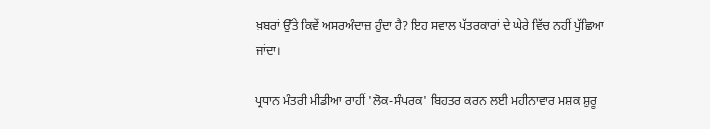ਖ਼ਬਰਾਂ ਉੱਤੇ ਕਿਵੇਂ ਅਸਰਅੰਦਾਜ਼ ਹੁੰਦਾ ਹੈ? ਇਹ ਸਵਾਲ ਪੱਤਰਕਾਰਾਂ ਦੇ ਘੇਰੇ ਵਿੱਚ ਨਹੀਂ ਪੁੱਛਿਆ ਜਾਂਦਾ।

ਪ੍ਰਧਾਨ ਮੰਤਰੀ ਮੀਡੀਆ ਰਾਹੀਂ 'ਲੋਕ-ਸੰਪਰਕ' ਬਿਹਤਰ ਕਰਨ ਲਈ ਮਹੀਨਾਵਾਰ ਮਸ਼ਕ ਸ਼ੁਰੂ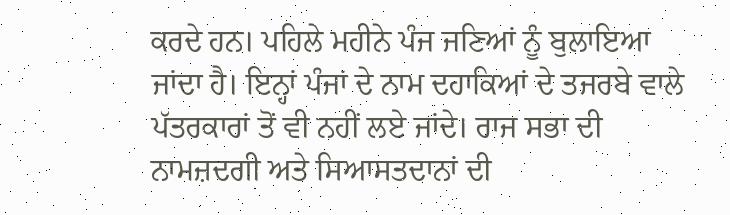ਕਰਦੇ ਹਨ। ਪਹਿਲੇ ਮਹੀਨੇ ਪੰਜ ਜਣਿਆਂ ਨੂੰ ਬੁਲਾਇਆ ਜਾਂਦਾ ਹੈ। ਇਨ੍ਹਾਂ ਪੰਜਾਂ ਦੇ ਨਾਮ ਦਹਾਕਿਆਂ ਦੇ ਤਜਰਬੇ ਵਾਲੇ ਪੱਤਰਕਾਰਾਂ ਤੋਂ ਵੀ ਨਹੀਂ ਲਏ ਜਾਂਦੇ। ਰਾਜ ਸਭਾ ਦੀ ਨਾਮਜ਼ਦਗੀ ਅਤੇ ਸਿਆਸਤਦਾਨਾਂ ਦੀ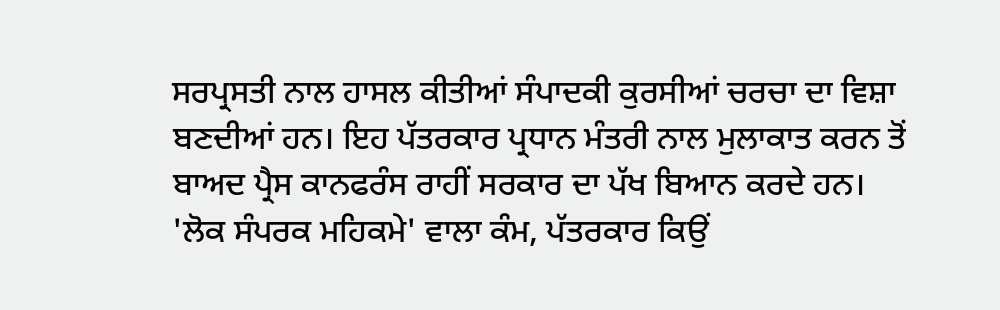ਸਰਪ੍ਰਸਤੀ ਨਾਲ ਹਾਸਲ ਕੀਤੀਆਂ ਸੰਪਾਦਕੀ ਕੁਰਸੀਆਂ ਚਰਚਾ ਦਾ ਵਿਸ਼ਾ ਬਣਦੀਆਂ ਹਨ। ਇਹ ਪੱਤਰਕਾਰ ਪ੍ਰਧਾਨ ਮੰਤਰੀ ਨਾਲ ਮੁਲਾਕਾਤ ਕਰਨ ਤੋਂ ਬਾਅਦ ਪ੍ਰੈਸ ਕਾਨਫਰੰਸ ਰਾਹੀਂ ਸਰਕਾਰ ਦਾ ਪੱਖ ਬਿਆਨ ਕਰਦੇ ਹਨ। 'ਲੋਕ ਸੰਪਰਕ ਮਹਿਕਮੇ' ਵਾਲਾ ਕੰਮ, ਪੱਤਰਕਾਰ ਕਿਉਂ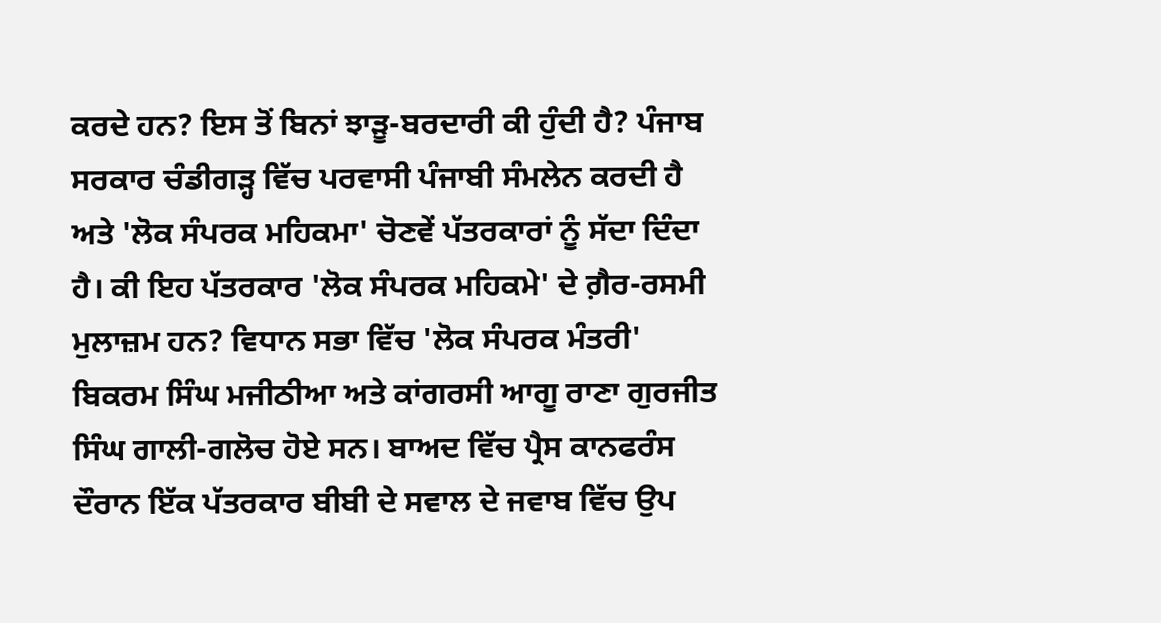ਕਰਦੇ ਹਨ? ਇਸ ਤੋਂ ਬਿਨਾਂ ਝਾੜੂ-ਬਰਦਾਰੀ ਕੀ ਹੁੰਦੀ ਹੈ? ਪੰਜਾਬ ਸਰਕਾਰ ਚੰਡੀਗੜ੍ਹ ਵਿੱਚ ਪਰਵਾਸੀ ਪੰਜਾਬੀ ਸੰਮਲੇਨ ਕਰਦੀ ਹੈ ਅਤੇ 'ਲੋਕ ਸੰਪਰਕ ਮਹਿਕਮਾ' ਚੋਣਵੇਂ ਪੱਤਰਕਾਰਾਂ ਨੂੰ ਸੱਦਾ ਦਿੰਦਾ ਹੈ। ਕੀ ਇਹ ਪੱਤਰਕਾਰ 'ਲੋਕ ਸੰਪਰਕ ਮਹਿਕਮੇ' ਦੇ ਗ਼ੈਰ-ਰਸਮੀ ਮੁਲਾਜ਼ਮ ਹਨ? ਵਿਧਾਨ ਸਭਾ ਵਿੱਚ 'ਲੋਕ ਸੰਪਰਕ ਮੰਤਰੀ' ਬਿਕਰਮ ਸਿੰਘ ਮਜੀਠੀਆ ਅਤੇ ਕਾਂਗਰਸੀ ਆਗੂ ਰਾਣਾ ਗੁਰਜੀਤ ਸਿੰਘ ਗਾਲੀ-ਗਲੋਚ ਹੋਏ ਸਨ। ਬਾਅਦ ਵਿੱਚ ਪ੍ਰੈਸ ਕਾਨਫਰੰਸ ਦੌਰਾਨ ਇੱਕ ਪੱਤਰਕਾਰ ਬੀਬੀ ਦੇ ਸਵਾਲ ਦੇ ਜਵਾਬ ਵਿੱਚ ਉਪ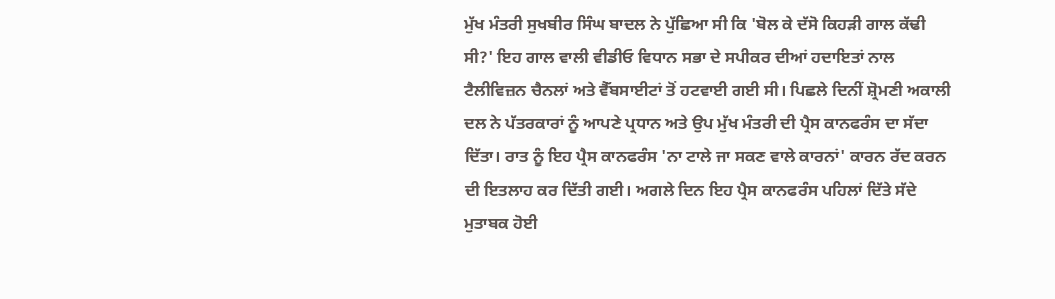ਮੁੱਖ ਮੰਤਰੀ ਸੁਖਬੀਰ ਸਿੰਘ ਬਾਦਲ ਨੇ ਪੁੱਛਿਆ ਸੀ ਕਿ 'ਬੋਲ ਕੇ ਦੱਸੋ ਕਿਹੜੀ ਗਾਲ ਕੱਢੀ ਸੀ?' ਇਹ ਗਾਲ ਵਾਲੀ ਵੀਡੀਓ ਵਿਧਾਨ ਸਭਾ ਦੇ ਸਪੀਕਰ ਦੀਆਂ ਹਦਾਇਤਾਂ ਨਾਲ ਟੈਲੀਵਿਜ਼ਨ ਚੈਨਲਾਂ ਅਤੇ ਵੈੱਬਸਾਈਟਾਂ ਤੋਂ ਹਟਵਾਈ ਗਈ ਸੀ। ਪਿਛਲੇ ਦਿਨੀਂ ਸ਼੍ਰੋਮਣੀ ਅਕਾਲੀ ਦਲ ਨੇ ਪੱਤਰਕਾਰਾਂ ਨੂੰ ਆਪਣੇ ਪ੍ਰਧਾਨ ਅਤੇ ਉਪ ਮੁੱਖ ਮੰਤਰੀ ਦੀ ਪ੍ਰੈਸ ਕਾਨਫਰੰਸ ਦਾ ਸੱਦਾ ਦਿੱਤਾ। ਰਾਤ ਨੂੰ ਇਹ ਪ੍ਰੈਸ ਕਾਨਫਰੰਸ 'ਨਾ ਟਾਲੇ ਜਾ ਸਕਣ ਵਾਲੇ ਕਾਰਨਾਂ' ਕਾਰਨ ਰੱਦ ਕਰਨ ਦੀ ਇਤਲਾਹ ਕਰ ਦਿੱਤੀ ਗਈ। ਅਗਲੇ ਦਿਨ ਇਹ ਪ੍ਰੈਸ ਕਾਨਫਰੰਸ ਪਹਿਲਾਂ ਦਿੱਤੇ ਸੱਦੇ ਮੁਤਾਬਕ ਹੋਈ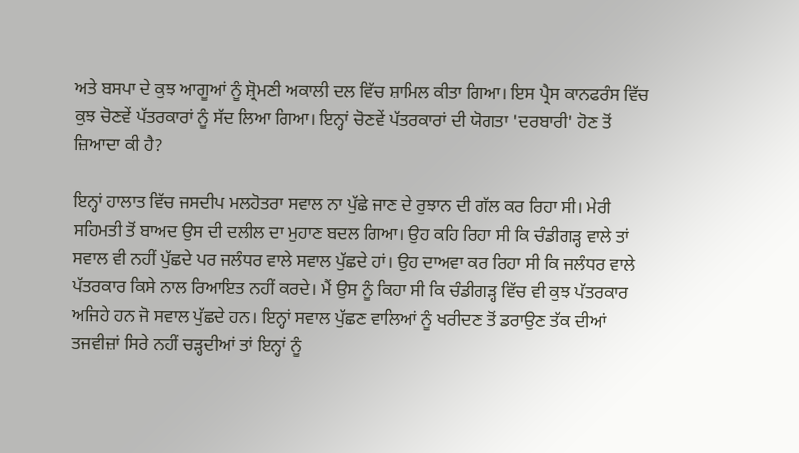ਅਤੇ ਬਸਪਾ ਦੇ ਕੁਝ ਆਗੂਆਂ ਨੂੰ ਸ਼੍ਰੋਮਣੀ ਅਕਾਲੀ ਦਲ ਵਿੱਚ ਸ਼ਾਮਿਲ ਕੀਤਾ ਗਿਆ। ਇਸ ਪ੍ਰੈਸ ਕਾਨਫਰੰਸ ਵਿੱਚ ਕੁਝ ਚੋਣਵੇਂ ਪੱਤਰਕਾਰਾਂ ਨੂੰ ਸੱਦ ਲਿਆ ਗਿਆ। ਇਨ੍ਹਾਂ ਚੋਣਵੇਂ ਪੱਤਰਕਾਰਾਂ ਦੀ ਯੋਗਤਾ 'ਦਰਬਾਰੀ' ਹੋਣ ਤੋਂ ਜ਼ਿਆਦਾ ਕੀ ਹੈ?

ਇਨ੍ਹਾਂ ਹਾਲਾਤ ਵਿੱਚ ਜਸਦੀਪ ਮਲਹੋਤਰਾ ਸਵਾਲ ਨਾ ਪੁੱਛੇ ਜਾਣ ਦੇ ਰੁਝਾਨ ਦੀ ਗੱਲ ਕਰ ਰਿਹਾ ਸੀ। ਮੇਰੀ ਸਹਿਮਤੀ ਤੋਂ ਬਾਅਦ ਉਸ ਦੀ ਦਲੀਲ ਦਾ ਮੁਹਾਣ ਬਦਲ ਗਿਆ। ਉਹ ਕਹਿ ਰਿਹਾ ਸੀ ਕਿ ਚੰਡੀਗੜ੍ਹ ਵਾਲੇ ਤਾਂ ਸਵਾਲ ਵੀ ਨਹੀਂ ਪੁੱਛਦੇ ਪਰ ਜਲੰਧਰ ਵਾਲੇ ਸਵਾਲ ਪੁੱਛਦੇ ਹਾਂ। ਉਹ ਦਾਅਵਾ ਕਰ ਰਿਹਾ ਸੀ ਕਿ ਜਲੰਧਰ ਵਾਲੇ ਪੱਤਰਕਾਰ ਕਿਸੇ ਨਾਲ ਰਿਆਇਤ ਨਹੀਂ ਕਰਦੇ। ਮੈਂ ਉਸ ਨੂੰ ਕਿਹਾ ਸੀ ਕਿ ਚੰਡੀਗੜ੍ਹ ਵਿੱਚ ਵੀ ਕੁਝ ਪੱਤਰਕਾਰ ਅਜਿਹੇ ਹਨ ਜੋ ਸਵਾਲ ਪੁੱਛਦੇ ਹਨ। ਇਨ੍ਹਾਂ ਸਵਾਲ ਪੁੱਛਣ ਵਾਲਿਆਂ ਨੂੰ ਖਰੀਦਣ ਤੋਂ ਡਰਾਉਣ ਤੱਕ ਦੀਆਂ ਤਜਵੀਜ਼ਾਂ ਸਿਰੇ ਨਹੀਂ ਚੜ੍ਹਦੀਆਂ ਤਾਂ ਇਨ੍ਹਾਂ ਨੂੰ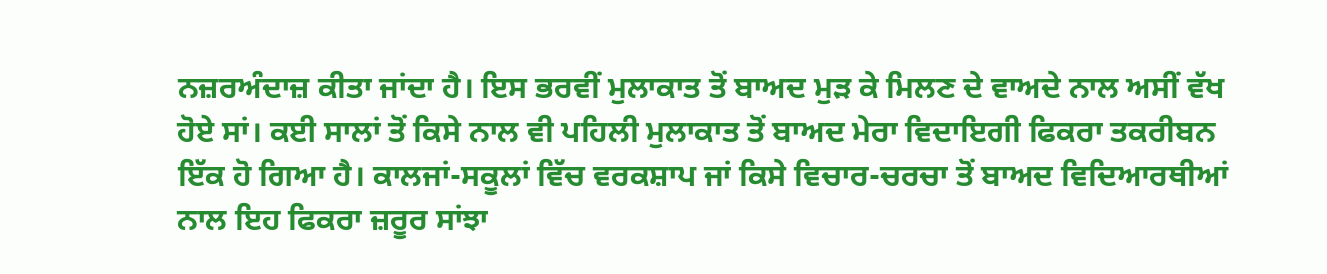ਨਜ਼ਰਅੰਦਾਜ਼ ਕੀਤਾ ਜਾਂਦਾ ਹੈ। ਇਸ ਭਰਵੀਂ ਮੁਲਾਕਾਤ ਤੋਂ ਬਾਅਦ ਮੁੜ ਕੇ ਮਿਲਣ ਦੇ ਵਾਅਦੇ ਨਾਲ ਅਸੀਂ ਵੱਖ ਹੋਏ ਸਾਂ। ਕਈ ਸਾਲਾਂ ਤੋਂ ਕਿਸੇ ਨਾਲ ਵੀ ਪਹਿਲੀ ਮੁਲਾਕਾਤ ਤੋਂ ਬਾਅਦ ਮੇਰਾ ਵਿਦਾਇਗੀ ਫਿਕਰਾ ਤਕਰੀਬਨ ਇੱਕ ਹੋ ਗਿਆ ਹੈ। ਕਾਲਜਾਂ-ਸਕੂਲਾਂ ਵਿੱਚ ਵਰਕਸ਼ਾਪ ਜਾਂ ਕਿਸੇ ਵਿਚਾਰ-ਚਰਚਾ ਤੋਂ ਬਾਅਦ ਵਿਦਿਆਰਥੀਆਂ ਨਾਲ ਇਹ ਫਿਕਰਾ ਜ਼ਰੂਰ ਸਾਂਝਾ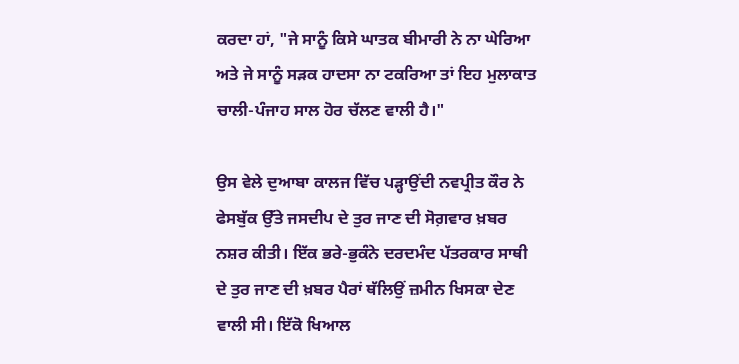ਕਰਦਾ ਹਾਂ, "ਜੇ ਸਾਨੂੰ ਕਿਸੇ ਘਾਤਕ ਬੀਮਾਰੀ ਨੇ ਨਾ ਘੇਰਿਆ ਅਤੇ ਜੇ ਸਾਨੂੰ ਸੜਕ ਹਾਦਸਾ ਨਾ ਟਕਰਿਆ ਤਾਂ ਇਹ ਮੁਲਾਕਾਤ ਚਾਲੀ-ਪੰਜਾਹ ਸਾਲ ਹੋਰ ਚੱਲਣ ਵਾਲੀ ਹੈ।"

ਉਸ ਵੇਲੇ ਦੁਆਬਾ ਕਾਲਜ ਵਿੱਚ ਪੜ੍ਹਾਉਂਦੀ ਨਵਪ੍ਰੀਤ ਕੌਰ ਨੇ ਫੇਸਬੁੱਕ ਉੱਤੇ ਜਸਦੀਪ ਦੇ ਤੁਰ ਜਾਣ ਦੀ ਸੋਗ਼ਵਾਰ ਖ਼ਬਰ ਨਸ਼ਰ ਕੀਤੀ। ਇੱਕ ਭਰੇ-ਭੁਕੰਨੇ ਦਰਦਮੰਦ ਪੱਤਰਕਾਰ ਸਾਥੀ ਦੇ ਤੁਰ ਜਾਣ ਦੀ ਖ਼ਬਰ ਪੈਰਾਂ ਥੱਲਿਉਂ ਜ਼ਮੀਨ ਖਿਸਕਾ ਦੇਣ ਵਾਲੀ ਸੀ। ਇੱਕੋ ਖਿਆਲ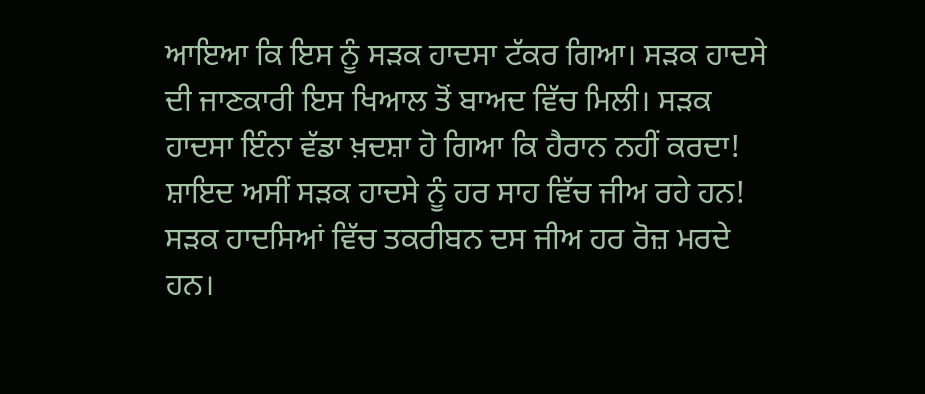ਆਇਆ ਕਿ ਇਸ ਨੂੰ ਸੜਕ ਹਾਦਸਾ ਟੱਕਰ ਗਿਆ। ਸੜਕ ਹਾਦਸੇ ਦੀ ਜਾਣਕਾਰੀ ਇਸ ਖਿਆਲ ਤੋਂ ਬਾਅਦ ਵਿੱਚ ਮਿਲੀ। ਸੜਕ ਹਾਦਸਾ ਇੰਨਾ ਵੱਡਾ ਖ਼ਦਸ਼ਾ ਹੋ ਗਿਆ ਕਿ ਹੈਰਾਨ ਨਹੀਂ ਕਰਦਾ! ਸ਼ਾਇਦ ਅਸੀਂ ਸੜਕ ਹਾਦਸੇ ਨੂੰ ਹਰ ਸਾਹ ਵਿੱਚ ਜੀਅ ਰਹੇ ਹਨ! ਸੜਕ ਹਾਦਸਿਆਂ ਵਿੱਚ ਤਕਰੀਬਨ ਦਸ ਜੀਅ ਹਰ ਰੋਜ਼ ਮਰਦੇ ਹਨ।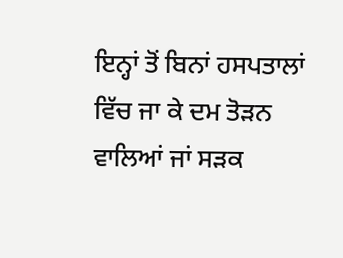ਇਨ੍ਹਾਂ ਤੋਂ ਬਿਨਾਂ ਹਸਪਤਾਲਾਂ ਵਿੱਚ ਜਾ ਕੇ ਦਮ ਤੋੜਨ ਵਾਲਿਆਂ ਜਾਂ ਸੜਕ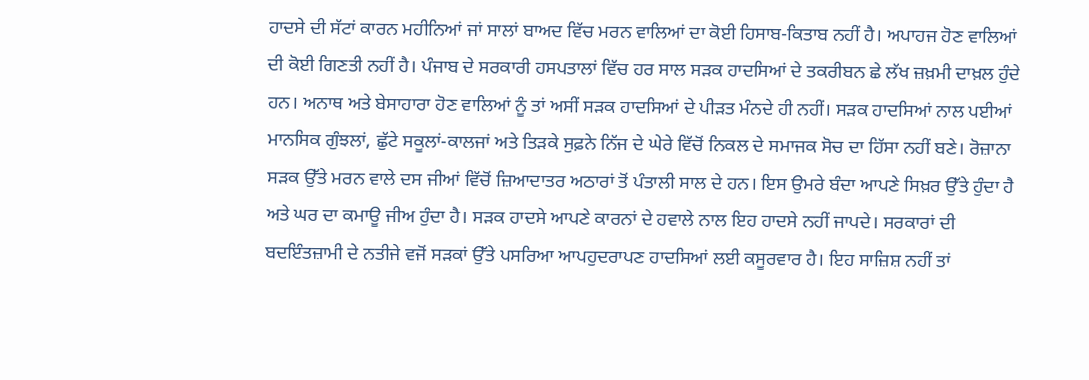ਹਾਦਸੇ ਦੀ ਸੱਟਾਂ ਕਾਰਨ ਮਹੀਨਿਆਂ ਜਾਂ ਸਾਲਾਂ ਬਾਅਦ ਵਿੱਚ ਮਰਨ ਵਾਲਿਆਂ ਦਾ ਕੋਈ ਹਿਸਾਬ-ਕਿਤਾਬ ਨਹੀਂ ਹੈ। ਅਪਾਹਜ ਹੋਣ ਵਾਲਿਆਂ ਦੀ ਕੋਈ ਗਿਣਤੀ ਨਹੀਂ ਹੈ। ਪੰਜਾਬ ਦੇ ਸਰਕਾਰੀ ਹਸਪਤਾਲਾਂ ਵਿੱਚ ਹਰ ਸਾਲ ਸੜਕ ਹਾਦਸਿਆਂ ਦੇ ਤਕਰੀਬਨ ਛੇ ਲੱਖ ਜ਼ਖ਼ਮੀ ਦਾਖ਼ਲ ਹੁੰਦੇ ਹਨ। ਅਨਾਥ ਅਤੇ ਬੇਸਾਹਾਰਾ ਹੋਣ ਵਾਲਿਆਂ ਨੂੰ ਤਾਂ ਅਸੀਂ ਸੜਕ ਹਾਦਸਿਆਂ ਦੇ ਪੀੜਤ ਮੰਨਦੇ ਹੀ ਨਹੀਂ। ਸੜਕ ਹਾਦਸਿਆਂ ਨਾਲ ਪਈਆਂ ਮਾਨਸਿਕ ਗੁੰਝਲਾਂ, ਛੁੱਟੇ ਸਕੂਲਾਂ-ਕਾਲਜਾਂ ਅਤੇ ਤਿੜਕੇ ਸੁਫ਼ਨੇ ਨਿੱਜ ਦੇ ਘੇਰੇ ਵਿੱਚੋਂ ਨਿਕਲ ਦੇ ਸਮਾਜਕ ਸੋਚ ਦਾ ਹਿੱਸਾ ਨਹੀਂ ਬਣੇ। ਰੋਜ਼ਾਨਾ ਸੜਕ ਉੱਤੇ ਮਰਨ ਵਾਲੇ ਦਸ ਜੀਆਂ ਵਿੱਚੋਂ ਜ਼ਿਆਦਾਤਰ ਅਠਾਰਾਂ ਤੋਂ ਪੰਤਾਲੀ ਸਾਲ ਦੇ ਹਨ। ਇਸ ਉਮਰੇ ਬੰਦਾ ਆਪਣੇ ਸਿਖ਼ਰ ਉੱਤੇ ਹੁੰਦਾ ਹੈ ਅਤੇ ਘਰ ਦਾ ਕਮਾਊ ਜੀਅ ਹੁੰਦਾ ਹੈ। ਸੜਕ ਹਾਦਸੇ ਆਪਣੇ ਕਾਰਨਾਂ ਦੇ ਹਵਾਲੇ ਨਾਲ ਇਹ ਹਾਦਸੇ ਨਹੀਂ ਜਾਪਦੇ। ਸਰਕਾਰਾਂ ਦੀ ਬਦਇੰਤਜ਼ਾਮੀ ਦੇ ਨਤੀਜੇ ਵਜੋਂ ਸੜਕਾਂ ਉੱਤੇ ਪਸਰਿਆ ਆਪਹੁਦਰਾਪਣ ਹਾਦਸਿਆਂ ਲਈ ਕਸੂਰਵਾਰ ਹੈ। ਇਹ ਸਾਜ਼ਿਸ਼ ਨਹੀਂ ਤਾਂ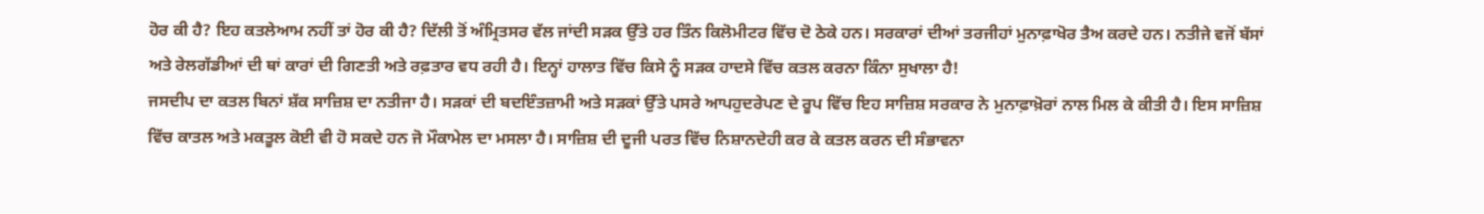ਹੋਰ ਕੀ ਹੈ? ਇਹ ਕਤਲੇਆਮ ਨਹੀਂ ਤਾਂ ਹੋਰ ਕੀ ਹੈ? ਦਿੱਲੀ ਤੋਂ ਅੰਮ੍ਰਿਤਸਰ ਵੱਲ ਜਾਂਦੀ ਸੜਕ ਉੱਤੇ ਹਰ ਤਿੰਨ ਕਿਲੋਮੀਟਰ ਵਿੱਚ ਦੋ ਠੇਕੇ ਹਨ। ਸਰਕਾਰਾਂ ਦੀਆਂ ਤਰਜੀਹਾਂ ਮੁਨਾਫ਼ਾਖੋਰ ਤੈਅ ਕਰਦੇ ਹਨ। ਨਤੀਜੇ ਵਜੋਂ ਬੱਸਾਂ ਅਤੇ ਰੇਲਗੱਡੀਆਂ ਦੀ ਥਾਂ ਕਾਰਾਂ ਦੀ ਗਿਣਤੀ ਅਤੇ ਰਫ਼ਤਾਰ ਵਧ ਰਹੀ ਹੈ। ਇਨ੍ਹਾਂ ਹਾਲਾਤ ਵਿੱਚ ਕਿਸੇ ਨੂੰ ਸੜਕ ਹਾਦਸੇ ਵਿੱਚ ਕਤਲ ਕਰਨਾ ਕਿੰਨਾ ਸੁਖਾਲਾ ਹੈ!
ਜਸਦੀਪ ਦਾ ਕਤਲ ਬਿਨਾਂ ਸ਼ੱਕ ਸਾਜ਼ਿਸ਼ ਦਾ ਨਤੀਜਾ ਹੈ। ਸੜਕਾਂ ਦੀ ਬਦਇੰਤਜ਼ਾਮੀ ਅਤੇ ਸੜਕਾਂ ਉੱਤੇ ਪਸਰੇ ਆਪਹੁਦਰੇਪਣ ਦੇ ਰੂਪ ਵਿੱਚ ਇਹ ਸਾਜ਼ਿਸ਼ ਸਰਕਾਰ ਨੇ ਮੁਨਾਫ਼ਾਖ਼ੋਰਾਂ ਨਾਲ ਮਿਲ ਕੇ ਕੀਤੀ ਹੈ। ਇਸ ਸਾਜ਼ਿਸ਼ ਵਿੱਚ ਕਾਤਲ ਅਤੇ ਮਕਤੂਲ ਕੋਈ ਵੀ ਹੋ ਸਕਦੇ ਹਨ ਜੋ ਮੌਕਾਮੇਲ ਦਾ ਮਸਲਾ ਹੈ। ਸਾਜ਼ਿਸ਼ ਦੀ ਦੂਜੀ ਪਰਤ ਵਿੱਚ ਨਿਸ਼ਾਨਦੇਹੀ ਕਰ ਕੇ ਕਤਲ ਕਰਨ ਦੀ ਸੰਭਾਵਨਾ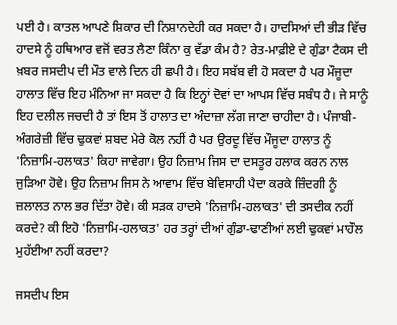ਪਈ ਹੈ। ਕਾਤਲ ਆਪਣੇ ਸ਼ਿਕਾਰ ਦੀ ਨਿਸ਼ਾਨਦੇਹੀ ਕਰ ਸਕਦਾ ਹੈ। ਹਾਦਸਿਆਂ ਦੀ ਭੀੜ ਵਿੱਚ ਹਾਦਸੇ ਨੂੰ ਹਥਿਆਰ ਵਜੋਂ ਵਰਤ ਲੈਣਾ ਕਿੰਨਾ ਕੁ ਵੱਡਾ ਕੰਮ ਹੈ? ਰੇਤ-ਮਾਫ਼ੀਏ ਦੇ ਗੁੰਡਾ ਟੈਕਸ ਦੀ ਖ਼ਬਰ ਜਸਦੀਪ ਦੀ ਮੌਤ ਵਾਲੇ ਦਿਨ ਹੀ ਛਪੀ ਹੈ। ਇਹ ਸਬੱਬ ਵੀ ਹੋ ਸਕਦਾ ਹੈ ਪਰ ਮੌਜੂਦਾ ਹਾਲਾਤ ਵਿੱਚ ਇਹ ਮੰਨਿਆ ਜਾ ਸਕਦਾ ਹੈ ਕਿ ਇਨ੍ਹਾਂ ਦੋਵਾਂ ਦਾ ਆਪਸ ਵਿੱਚ ਸਬੰਧ ਹੈ। ਜੇ ਸਾਨੂੰ ਇਹ ਦਲੀਲ ਜਚਦੀ ਹੈ ਤਾਂ ਇਸ ਤੋਂ ਹਾਲਾਤ ਦਾ ਅੰਦਾਜ਼ਾ ਲੱਗ ਜਾਣਾ ਚਾਹੀਦਾ ਹੈ। ਪੰਜਾਬੀ-ਅੰਗਰੇਜ਼ੀ ਵਿੱਚ ਢੁਕਵਾਂ ਸ਼ਬਦ ਮੇਰੇ ਕੋਲ ਨਹੀਂ ਹੈ ਪਰ ਉਰਦੂ ਵਿੱਚ ਮੌਜੂਦਾ ਹਾਲਾਤ ਨੂੰ 'ਨਿਜ਼ਾਮਿ-ਹਲਾਕਤ' ਕਿਹਾ ਜਾਵੇਗਾ। ਉਹ ਨਿਜ਼ਾਮ ਜਿਸ ਦਾ ਦਸਤੂਰ ਹਲਾਕ ਕਰਨ ਨਾਲ ਜੁੜਿਆ ਹੋਵੇ। ਉਹ ਨਿਜ਼ਾਮ ਜਿਸ ਨੇ ਆਵਾਮ ਵਿੱਚ ਬੇਵਿਸਾਹੀ ਪੈਦਾ ਕਰਕੇ ਜ਼ਿੰਦਗੀ ਨੂੰ ਜ਼ਲਾਲਤ ਨਾਲ ਭਰ ਦਿੱਤਾ ਹੋਵੇ। ਕੀ ਸੜਕ ਹਾਦਸੇ 'ਨਿਜ਼ਾਮਿ-ਹਲਾਕਤ' ਦੀ ਤਸਦੀਕ ਨਹੀਂ ਕਰਦੇ? ਕੀ ਇਹੋ 'ਨਿਜ਼ਾਮਿ-ਹਲਾਕਤ' ਹਰ ਤਰ੍ਹਾਂ ਦੀਆਂ ਗੁੰਡਾ-ਢਾਣੀਆਂ ਲਈ ਢੁਕਵਾਂ ਮਾਹੌਲ ਮੁਹੱਈਆ ਨਹੀਂ ਕਰਦਾ?

ਜਸਦੀਪ ਇਸ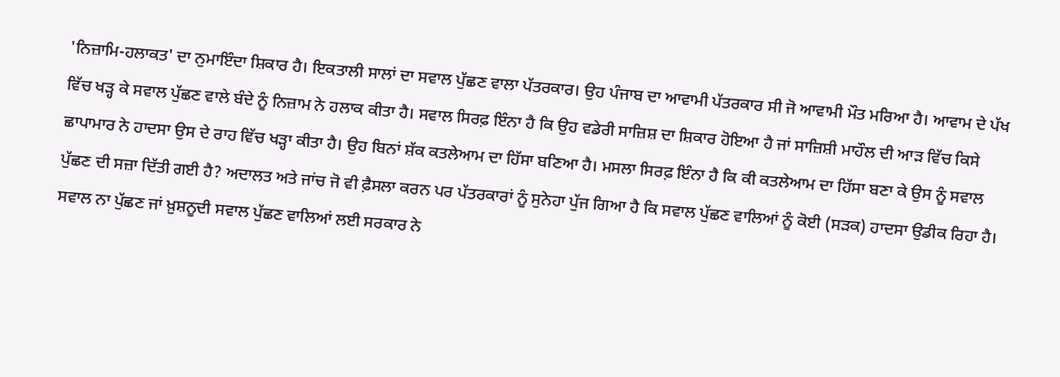'ਨਿਜ਼ਾਮਿ-ਹਲਾਕਤ' ਦਾ ਨੁਮਾਇੰਦਾ ਸ਼ਿਕਾਰ ਹੈ। ਇਕਤਾਲੀ ਸਾਲਾਂ ਦਾ ਸਵਾਲ ਪੁੱਛਣ ਵਾਲਾ ਪੱਤਰਕਾਰ। ਉਹ ਪੰਜਾਬ ਦਾ ਆਵਾਮੀ ਪੱਤਰਕਾਰ ਸੀ ਜੋ ਆਵਾਮੀ ਮੌਤ ਮਰਿਆ ਹੈ। ਆਵਾਮ ਦੇ ਪੱਖ ਵਿੱਚ ਖੜ੍ਹ ਕੇ ਸਵਾਲ ਪੁੱਛਣ ਵਾਲੇ ਬੰਦੇ ਨੂੰ ਨਿਜ਼ਾਮ ਨੇ ਹਲਾਕ ਕੀਤਾ ਹੈ। ਸਵਾਲ ਸਿਰਫ਼ ਇੰਨਾ ਹੈ ਕਿ ਉਹ ਵਡੇਰੀ ਸਾਜ਼ਿਸ਼ ਦਾ ਸ਼ਿਕਾਰ ਹੋਇਆ ਹੈ ਜਾਂ ਸਾਜ਼ਿਸ਼ੀ ਮਾਹੌਲ ਦੀ ਆੜ ਵਿੱਚ ਕਿਸੇ ਛਾਪਾਮਾਰ ਨੇ ਹਾਦਸਾ ਉਸ ਦੇ ਰਾਹ ਵਿੱਚ ਖੜ੍ਹਾ ਕੀਤਾ ਹੈ। ਉਹ ਬਿਨਾਂ ਸ਼ੱਕ ਕਤਲੇਆਮ ਦਾ ਹਿੱਸਾ ਬਣਿਆ ਹੈ। ਮਸਲਾ ਸਿਰਫ਼ ਇੰਨਾ ਹੈ ਕਿ ਕੀ ਕਤਲੇਆਮ ਦਾ ਹਿੱਸਾ ਬਣਾ ਕੇ ਉਸ ਨੂੰ ਸਵਾਲ ਪੁੱਛਣ ਦੀ ਸਜ਼ਾ ਦਿੱਤੀ ਗਈ ਹੈ? ਅਦਾਲਤ ਅਤੇ ਜਾਂਚ ਜੋ ਵੀ ਫ਼ੈਸਲਾ ਕਰਨ ਪਰ ਪੱਤਰਕਾਰਾਂ ਨੂੰ ਸੁਨੇਹਾ ਪੁੱਜ ਗਿਆ ਹੈ ਕਿ ਸਵਾਲ ਪੁੱਛਣ ਵਾਲਿਆਂ ਨੂੰ ਕੋਈ (ਸੜਕ) ਹਾਦਸਾ ਉਡੀਕ ਰਿਹਾ ਹੈ। ਸਵਾਲ ਨਾ ਪੁੱਛਣ ਜਾਂ ਖ਼ੁਸ਼ਨੂਦੀ ਸਵਾਲ ਪੁੱਛਣ ਵਾਲਿਆਂ ਲਈ ਸਰਕਾਰ ਨੇ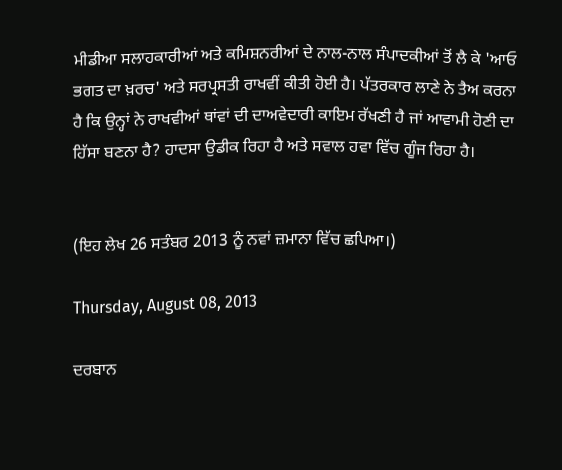ਮੀਡੀਆ ਸਲਾਹਕਾਰੀਆਂ ਅਤੇ ਕਮਿਸ਼ਨਰੀਆਂ ਦੇ ਨਾਲ-ਨਾਲ ਸੰਪਾਦਕੀਆਂ ਤੋਂ ਲੈ ਕੇ 'ਆਓ ਭਗਤ ਦਾ ਖ਼ਰਚ' ਅਤੇ ਸਰਪ੍ਰਸਤੀ ਰਾਖਵੀਂ ਕੀਤੀ ਹੋਈ ਹੈ। ਪੱਤਰਕਾਰ ਲਾਣੇ ਨੇ ਤੈਅ ਕਰਨਾ ਹੈ ਕਿ ਉਨ੍ਹਾਂ ਨੇ ਰਾਖਵੀਆਂ ਥਾਂਵਾਂ ਦੀ ਦਾਅਵੇਦਾਰੀ ਕਾਇਮ ਰੱਖਣੀ ਹੈ ਜਾਂ ਆਵਾਮੀ ਹੋਣੀ ਦਾ ਹਿੱਸਾ ਬਣਨਾ ਹੈ? ਹਾਦਸਾ ਉਡੀਕ ਰਿਹਾ ਹੈ ਅਤੇ ਸਵਾਲ ਹਵਾ ਵਿੱਚ ਗੂੰਜ ਰਿਹਾ ਹੈ।


(ਇਹ ਲੇਖ 26 ਸਤੰਬਰ 2013 ਨੂੰ ਨਵਾਂ ਜ਼ਮਾਨਾ ਵਿੱਚ ਛਪਿਆ।)

Thursday, August 08, 2013

ਦਰਬਾਨ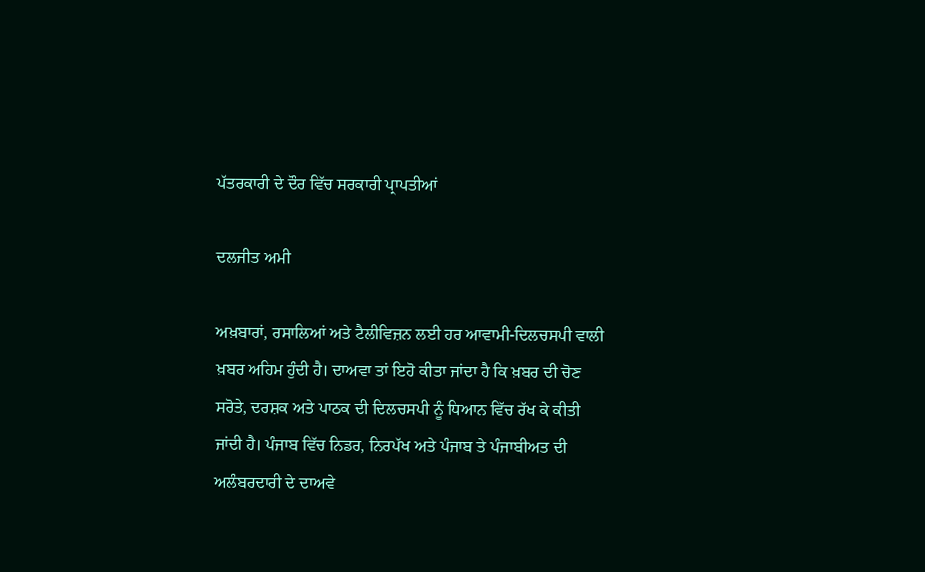ਪੱਤਰਕਾਰੀ ਦੇ ਦੌਰ ਵਿੱਚ ਸਰਕਾਰੀ ਪ੍ਰਾਪਤੀਆਂ

ਦਲਜੀਤ ਅਮੀ

ਅਖ਼ਬਾਰਾਂ, ਰਸਾਲਿਆਂ ਅਤੇ ਟੈਲੀਵਿਜ਼ਨ ਲਈ ਹਰ ਆਵਾਮੀ-ਦਿਲਚਸਪੀ ਵਾਲੀ ਖ਼ਬਰ ਅਹਿਮ ਹੁੰਦੀ ਹੈ। ਦਾਅਵਾ ਤਾਂ ਇਹੋ ਕੀਤਾ ਜਾਂਦਾ ਹੈ ਕਿ ਖ਼ਬਰ ਦੀ ਚੋਣ ਸਰੋਤੇ, ਦਰਸ਼ਕ ਅਤੇ ਪਾਠਕ ਦੀ ਦਿਲਚਸਪੀ ਨੂੰ ਧਿਆਨ ਵਿੱਚ ਰੱਖ ਕੇ ਕੀਤੀ ਜਾਂਦੀ ਹੈ। ਪੰਜਾਬ ਵਿੱਚ ਨਿਡਰ, ਨਿਰਪੱਖ ਅਤੇ ਪੰਜਾਬ ਤੇ ਪੰਜਾਬੀਅਤ ਦੀ ਅਲੰਬਰਦਾਰੀ ਦੇ ਦਾਅਵੇ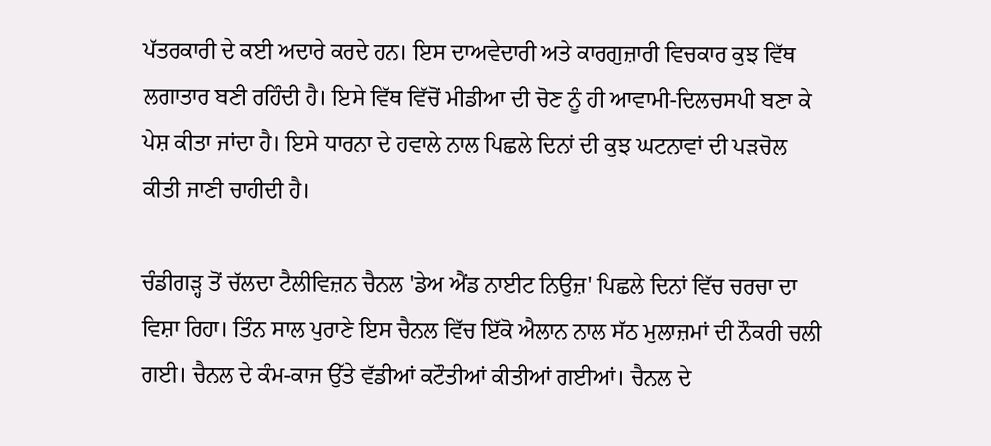ਪੱਤਰਕਾਰੀ ਦੇ ਕਈ ਅਦਾਰੇ ਕਰਦੇ ਹਨ। ਇਸ ਦਾਅਵੇਦਾਰੀ ਅਤੇ ਕਾਰਗੁਜ਼ਾਰੀ ਵਿਚਕਾਰ ਕੁਝ ਵਿੱਥ ਲਗਾਤਾਰ ਬਣੀ ਰਹਿੰਦੀ ਹੈ। ਇਸੇ ਵਿੱਥ ਵਿੱਚੋਂ ਮੀਡੀਆ ਦੀ ਚੋਣ ਨੂੰ ਹੀ ਆਵਾਮੀ-ਦਿਲਚਸਪੀ ਬਣਾ ਕੇ ਪੇਸ਼ ਕੀਤਾ ਜਾਂਦਾ ਹੈ। ਇਸੇ ਧਾਰਨਾ ਦੇ ਹਵਾਲੇ ਨਾਲ ਪਿਛਲੇ ਦਿਨਾਂ ਦੀ ਕੁਝ ਘਟਨਾਵਾਂ ਦੀ ਪੜਚੋਲ ਕੀਤੀ ਜਾਣੀ ਚਾਹੀਦੀ ਹੈ।

ਚੰਡੀਗੜ੍ਹ ਤੋਂ ਚੱਲਦਾ ਟੈਲੀਵਿਜ਼ਨ ਚੈਨਲ 'ਡੇਅ ਐਂਡ ਨਾਈਟ ਨਿਉਜ਼' ਪਿਛਲੇ ਦਿਨਾਂ ਵਿੱਚ ਚਰਚਾ ਦਾ ਵਿਸ਼ਾ ਰਿਹਾ। ਤਿੰਨ ਸਾਲ ਪੁਰਾਣੇ ਇਸ ਚੈਨਲ ਵਿੱਚ ਇੱਕੋ ਐਲਾਨ ਨਾਲ ਸੱਠ ਮੁਲਾਜ਼ਮਾਂ ਦੀ ਨੌਕਰੀ ਚਲੀ ਗਈ। ਚੈਨਲ ਦੇ ਕੰਮ-ਕਾਜ ਉੱਤੇ ਵੱਡੀਆਂ ਕਟੌਤੀਆਂ ਕੀਤੀਆਂ ਗਈਆਂ। ਚੈਨਲ ਦੇ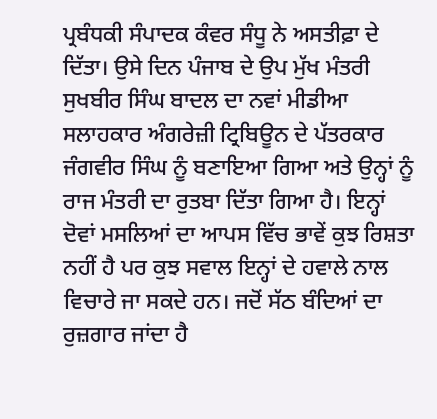ਪ੍ਰਬੰਧਕੀ ਸੰਪਾਦਕ ਕੰਵਰ ਸੰਧੂ ਨੇ ਅਸਤੀਫ਼ਾ ਦੇ ਦਿੱਤਾ। ਉਸੇ ਦਿਨ ਪੰਜਾਬ ਦੇ ਉਪ ਮੁੱਖ ਮੰਤਰੀ ਸੁਖਬੀਰ ਸਿੰਘ ਬਾਦਲ ਦਾ ਨਵਾਂ ਮੀਡੀਆ ਸਲਾਹਕਾਰ ਅੰਗਰੇਜ਼ੀ ਟ੍ਰਿਬਿਊਨ ਦੇ ਪੱਤਰਕਾਰ ਜੰਗਵੀਰ ਸਿੰਘ ਨੂੰ ਬਣਾਇਆ ਗਿਆ ਅਤੇ ਉਨ੍ਹਾਂ ਨੂੰ ਰਾਜ ਮੰਤਰੀ ਦਾ ਰੁਤਬਾ ਦਿੱਤਾ ਗਿਆ ਹੈ। ਇਨ੍ਹਾਂ ਦੋਵਾਂ ਮਸਲਿਆਂ ਦਾ ਆਪਸ ਵਿੱਚ ਭਾਵੇਂ ਕੁਝ ਰਿਸ਼ਤਾ ਨਹੀਂ ਹੈ ਪਰ ਕੁਝ ਸਵਾਲ ਇਨ੍ਹਾਂ ਦੇ ਹਵਾਲੇ ਨਾਲ ਵਿਚਾਰੇ ਜਾ ਸਕਦੇ ਹਨ। ਜਦੋਂ ਸੱਠ ਬੰਦਿਆਂ ਦਾ ਰੁਜ਼ਗਾਰ ਜਾਂਦਾ ਹੈ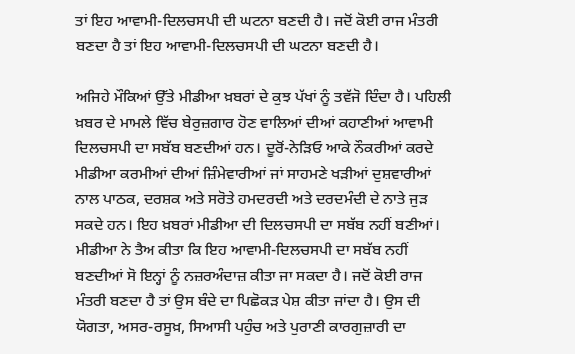ਤਾਂ ਇਹ ਆਵਾਮੀ-ਦਿਲਚਸਪੀ ਦੀ ਘਟਨਾ ਬਣਦੀ ਹੈ। ਜਦੋਂ ਕੋਈ ਰਾਜ ਮੰਤਰੀ ਬਣਦਾ ਹੈ ਤਾਂ ਇਹ ਆਵਾਮੀ-ਦਿਲਚਸਪੀ ਦੀ ਘਟਨਾ ਬਣਦੀ ਹੈ।

ਅਜਿਹੇ ਮੌਕਿਆਂ ਉੱਤੇ ਮੀਡੀਆ ਖ਼ਬਰਾਂ ਦੇ ਕੁਝ ਪੱਖਾਂ ਨੂੰ ਤਵੱਜੋ ਦਿੰਦਾ ਹੈ। ਪਹਿਲੀ ਖ਼ਬਰ ਦੇ ਮਾਮਲੇ ਵਿੱਚ ਬੇਰੁਜ਼ਗਾਰ ਹੋਣ ਵਾਲਿਆਂ ਦੀਆਂ ਕਹਾਣੀਆਂ ਆਵਾਮੀ ਦਿਲਚਸਪੀ ਦਾ ਸਬੱਬ ਬਣਦੀਆਂ ਹਨ। ਦੂਰੋਂ-ਨੇੜਿਓ ਆਕੇ ਨੌਕਰੀਆਂ ਕਰਦੇ ਮੀਡੀਆ ਕਰਮੀਆਂ ਦੀਆਂ ਜ਼ਿੰਮੇਵਾਰੀਆਂ ਜਾਂ ਸਾਹਮਣੇ ਖੜੀਆਂ ਦੁਸ਼ਵਾਰੀਆਂ ਨਾਲ ਪਾਠਕ, ਦਰਸ਼ਕ ਅਤੇ ਸਰੋਤੇ ਹਮਦਰਦੀ ਅਤੇ ਦਰਦਮੰਦੀ ਦੇ ਨਾਤੇ ਜੁੜ ਸਕਦੇ ਹਨ। ਇਹ ਖ਼ਬਰਾਂ ਮੀਡੀਆ ਦੀ ਦਿਲਚਸਪੀ ਦਾ ਸਬੱਬ ਨਹੀਂ ਬਣੀਆਂ। ਮੀਡੀਆ ਨੇ ਤੈਅ ਕੀਤਾ ਕਿ ਇਹ ਆਵਾਮੀ-ਦਿਲਚਸਪੀ ਦਾ ਸਬੱਬ ਨਹੀਂ ਬਣਦੀਆਂ ਸੋ ਇਨ੍ਹਾਂ ਨੂੰ ਨਜ਼ਰਅੰਦਾਜ਼ ਕੀਤਾ ਜਾ ਸਕਦਾ ਹੈ। ਜਦੋਂ ਕੋਈ ਰਾਜ ਮੰਤਰੀ ਬਣਦਾ ਹੈ ਤਾਂ ਉਸ ਬੰਦੇ ਦਾ ਪਿਛੋਕੜ ਪੇਸ਼ ਕੀਤਾ ਜਾਂਦਾ ਹੈ। ਉਸ ਦੀ ਯੋਗਤਾ, ਅਸਰ-ਰਸੂਖ਼, ਸਿਆਸੀ ਪਹੁੰਚ ਅਤੇ ਪੁਰਾਣੀ ਕਾਰਗੁਜ਼ਾਰੀ ਦਾ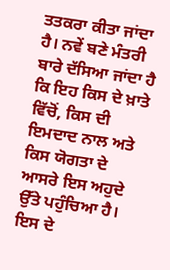ਤਤਕਰਾ ਕੀਤਾ ਜਾਂਦਾ ਹੈ। ਨਵੇਂ ਬਣੇ ਮੰਤਰੀ ਬਾਰੇ ਦੱਸਿਆ ਜਾਂਦਾ ਹੈ ਕਿ ਇਹ ਕਿਸ ਦੇ ਖ਼ਾਤੇ ਵਿੱਚੋਂ, ਕਿਸ ਦੀ ਇਮਦਾਦ ਨਾਲ ਅਤੇ ਕਿਸ ਯੋਗਤਾ ਦੇ ਆਸਰੇ ਇਸ ਅਹੁਦੇ ਉੱਤੇ ਪਹੁੰਚਿਆ ਹੈ। ਇਸ ਦੇ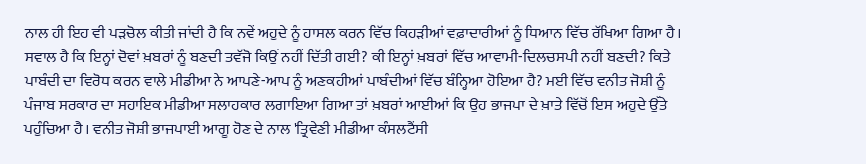ਨਾਲ ਹੀ ਇਹ ਵੀ ਪੜਚੋਲ ਕੀਤੀ ਜਾਂਦੀ ਹੈ ਕਿ ਨਵੇਂ ਅਹੁਦੇ ਨੂੰ ਹਾਸਲ ਕਰਨ ਵਿੱਚ ਕਿਹੜੀਆਂ ਵਫ਼ਾਦਾਰੀਆਂ ਨੂੰ ਧਿਆਨ ਵਿੱਚ ਰੱਖਿਆ ਗਿਆ ਹੈ। ਸਵਾਲ ਹੈ ਕਿ ਇਨ੍ਹਾਂ ਦੋਵਾਂ ਖ਼ਬਰਾਂ ਨੂੰ ਬਣਦੀ ਤਵੱਜੋ ਕਿਉਂ ਨਹੀਂ ਦਿੱਤੀ ਗਈ? ਕੀ ਇਨ੍ਹਾਂ ਖ਼ਬਰਾਂ ਵਿੱਚ ਆਵਾਮੀ-ਦਿਲਚਸਪੀ ਨਹੀਂ ਬਣਦੀ? ਕਿਤੇ ਪਾਬੰਦੀ ਦਾ ਵਿਰੋਧ ਕਰਨ ਵਾਲੇ ਮੀਡੀਆ ਨੇ ਆਪਣੇ-ਆਪ ਨੂੰ ਅਣਕਹੀਆਂ ਪਾਬੰਦੀਆਂ ਵਿੱਚ ਬੰਨ੍ਹਿਆ ਹੋਇਆ ਹੈ? ਮਈ ਵਿੱਚ ਵਨੀਤ ਜੋਸ਼ੀ ਨੂੰ ਪੰਜਾਬ ਸਰਕਾਰ ਦਾ ਸਹਾਇਕ ਮੀਡੀਆ ਸਲਾਹਕਾਰ ਲਗਾਇਆ ਗਿਆ ਤਾਂ ਖ਼ਬਰਾਂ ਆਈਆਂ ਕਿ ਉਹ ਭਾਜਪਾ ਦੇ ਖ਼ਾਤੇ ਵਿੱਚੋਂ ਇਸ ਅਹੁਦੇ ਉੱਤੇ ਪਹੁੰਚਿਆ ਹੈ। ਵਨੀਤ ਜੋਸ਼ੀ ਭਾਜਪਾਈ ਆਗੂ ਹੋਣ ਦੇ ਨਾਲ 'ਤ੍ਰਿਵੇਣੀ ਮੀਡੀਆ ਕੰਸਲਟੈਂਸੀ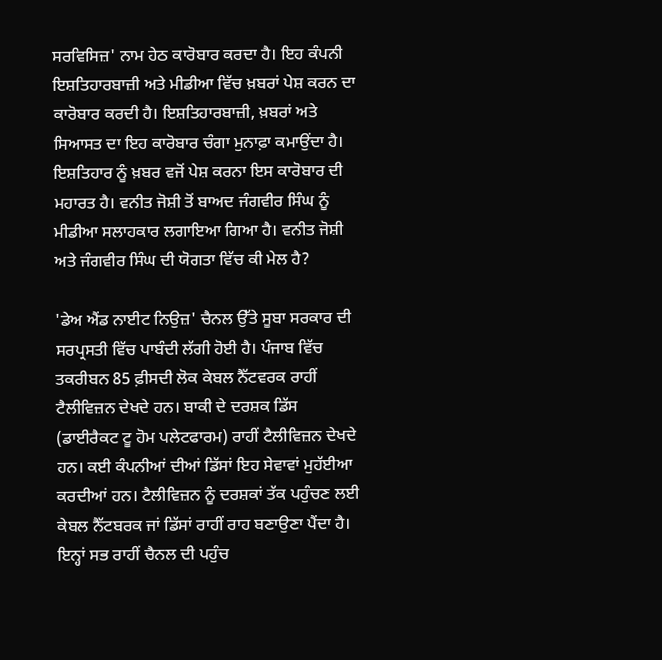ਸਰਵਿਸਿਜ਼' ਨਾਮ ਹੇਠ ਕਾਰੋਬਾਰ ਕਰਦਾ ਹੈ। ਇਹ ਕੰਪਨੀ ਇਸ਼ਤਿਹਾਰਬਾਜ਼ੀ ਅਤੇ ਮੀਡੀਆ ਵਿੱਚ ਖ਼ਬਰਾਂ ਪੇਸ਼ ਕਰਨ ਦਾ ਕਾਰੋਬਾਰ ਕਰਦੀ ਹੈ। ਇਸ਼ਤਿਹਾਰਬਾਜ਼ੀ, ਖ਼ਬਰਾਂ ਅਤੇ ਸਿਆਸਤ ਦਾ ਇਹ ਕਾਰੋਬਾਰ ਚੰਗਾ ਮੁਨਾਫ਼ਾ ਕਮਾਉਂਦਾ ਹੈ। ਇਸ਼ਤਿਹਾਰ ਨੂੰ ਖ਼ਬਰ ਵਜੋਂ ਪੇਸ਼ ਕਰਨਾ ਇਸ ਕਾਰੋਬਾਰ ਦੀ ਮਹਾਰਤ ਹੈ। ਵਨੀਤ ਜੋਸ਼ੀ ਤੋਂ ਬਾਅਦ ਜੰਗਵੀਰ ਸਿੰਘ ਨੂੰ ਮੀਡੀਆ ਸਲਾਹਕਾਰ ਲਗਾਇਆ ਗਿਆ ਹੈ। ਵਨੀਤ ਜੋਸ਼ੀ ਅਤੇ ਜੰਗਵੀਰ ਸਿੰਘ ਦੀ ਯੋਗਤਾ ਵਿੱਚ ਕੀ ਮੇਲ ਹੈ?

'ਡੇਅ ਐਂਡ ਨਾਈਟ ਨਿਉਜ਼' ਚੈਨਲ ਉੱਤੇ ਸੂਬਾ ਸਰਕਾਰ ਦੀ ਸਰਪ੍ਰਸਤੀ ਵਿੱਚ ਪਾਬੰਦੀ ਲੱਗੀ ਹੋਈ ਹੈ। ਪੰਜਾਬ ਵਿੱਚ ਤਕਰੀਬਨ 85 ਫ਼ੀਸਦੀ ਲੋਕ ਕੇਬਲ ਨੈੱਟਵਰਕ ਰਾਹੀਂ ਟੈਲੀਵਿਜ਼ਨ ਦੇਖਦੇ ਹਨ। ਬਾਕੀ ਦੇ ਦਰਸ਼ਕ ਡਿੱਸ (ਡਾਈਰੈਕਟ ਟੂ ਹੋਮ ਪਲੇਟਫਾਰਮ) ਰਾਹੀਂ ਟੈਲੀਵਿਜ਼ਨ ਦੇਖਦੇ ਹਨ। ਕਈ ਕੰਪਨੀਆਂ ਦੀਆਂ ਡਿੱਸਾਂ ਇਹ ਸੇਵਾਵਾਂ ਮੁਹੱਈਆ ਕਰਦੀਆਂ ਹਨ। ਟੈਲੀਵਿਜ਼ਨ ਨੂੰ ਦਰਸ਼ਕਾਂ ਤੱਕ ਪਹੁੰਚਣ ਲਈ ਕੇਬਲ ਨੈੱਟਬਰਕ ਜਾਂ ਡਿੱਸਾਂ ਰਾਹੀਂ ਰਾਹ ਬਣਾਉਣਾ ਪੈਂਦਾ ਹੈ। ਇਨ੍ਹਾਂ ਸਭ ਰਾਹੀਂ ਚੈਨਲ ਦੀ ਪਹੁੰਚ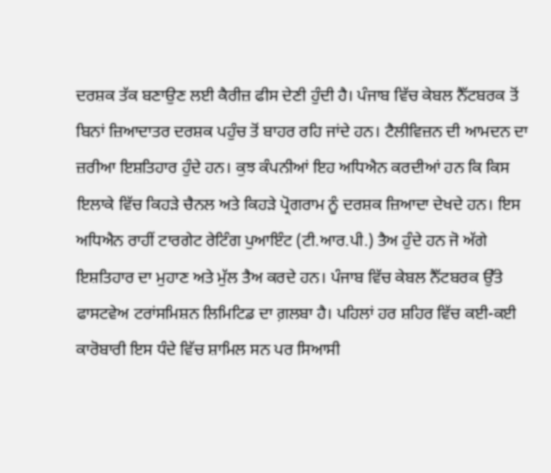ਦਰਸ਼ਕ ਤੱਕ ਬਣਾਉਣ ਲਈ ਕੈਰੀਜ਼ ਫੀਸ ਦੇਣੀ ਹੁੰਦੀ ਹੈ। ਪੰਜਾਬ ਵਿੱਚ ਕੇਬਲ ਨੈੱਟਬਰਕ ਤੋਂ ਬਿਨਾਂ ਜ਼ਿਆਦਾਤਰ ਦਰਸ਼ਕ ਪਹੁੰਚ ਤੋਂ ਬਾਹਰ ਰਹਿ ਜਾਂਦੇ ਹਨ। ਟੈਲੀਵਿਜ਼ਨ ਦੀ ਆਮਦਨ ਦਾ ਜ਼ਰੀਆ ਇਸ਼ਤਿਹਾਰ ਹੁੰਦੇ ਹਨ। ਕੁਝ ਕੰਪਨੀਆਂ ਇਹ ਅਧਿਐਨ ਕਰਦੀਆਂ ਹਨ ਕਿ ਕਿਸ ਇਲਾਕੇ ਵਿੱਚ ਕਿਹੜੇ ਚੈਨਲ ਅਤੇ ਕਿਹੜੇ ਪ੍ਰੋਗਰਾਮ ਨੂੰ ਦਰਸ਼ਕ ਜ਼ਿਆਦਾ ਦੇਖਦੇ ਹਨ। ਇਸ ਅਧਿਐਨ ਰਾਹੀਂ ਟਾਰਗੇਟ ਰੇਟਿੰਗ ਪੁਆਇੰਟ (ਟੀ.ਆਰ.ਪੀ.) ਤੈਅ ਹੁੰਦੇ ਹਨ ਜੋ ਅੱਗੇ ਇਸ਼ਤਿਹਾਰ ਦਾ ਮੁਹਾਣ ਅਤੇ ਮੁੱਲ ਤੈਅ ਕਰਦੇ ਹਨ। ਪੰਜਾਬ ਵਿੱਚ ਕੇਬਲ ਨੈੱਟਬਰਕ ਉੱਤੇ ਫਾਸਟਵੇਅ ਟਰਾਂਸਮਿਸ਼ਨ ਲਿਮਿਟਿਡ ਦਾ ਗ਼ਲਬਾ ਹੈ। ਪਹਿਲਾਂ ਹਰ ਸ਼ਹਿਰ ਵਿੱਚ ਕਈ-ਕਈ ਕਾਰੋਬਾਰੀ ਇਸ ਧੰਦੇ ਵਿੱਚ ਸ਼ਾਮਿਲ ਸਨ ਪਰ ਸਿਆਸੀ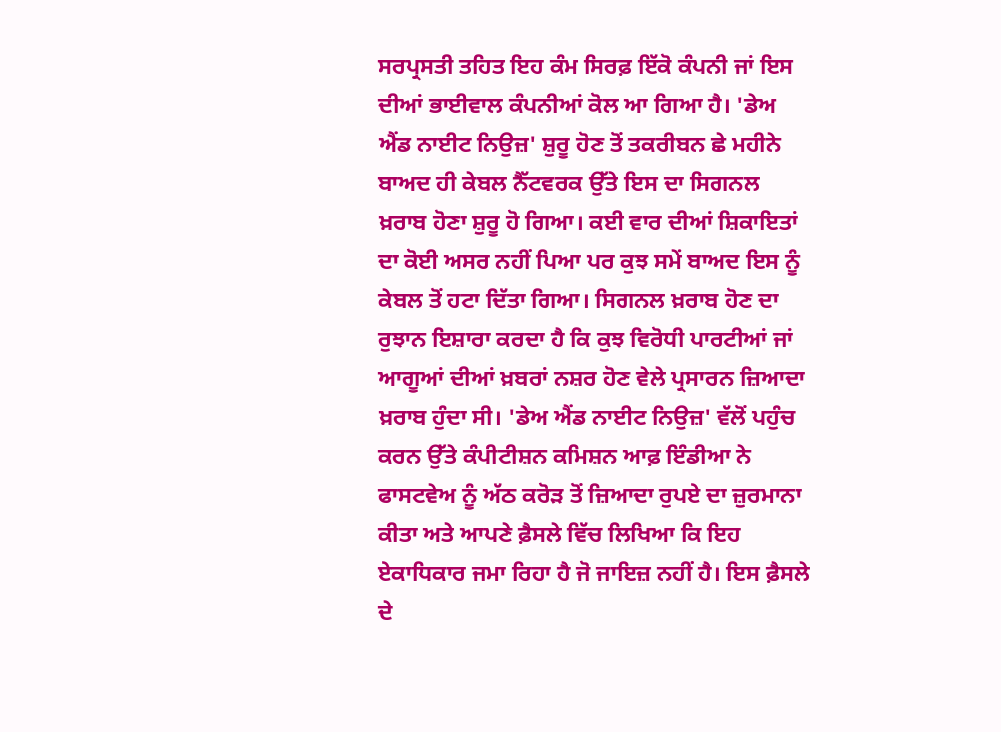ਸਰਪ੍ਰਸਤੀ ਤਹਿਤ ਇਹ ਕੰਮ ਸਿਰਫ਼ ਇੱਕੋ ਕੰਪਨੀ ਜਾਂ ਇਸ ਦੀਆਂ ਭਾਈਵਾਲ ਕੰਪਨੀਆਂ ਕੋਲ ਆ ਗਿਆ ਹੈ। 'ਡੇਅ ਐਂਡ ਨਾਈਟ ਨਿਉਜ਼' ਸ਼ੁਰੂ ਹੋਣ ਤੋਂ ਤਕਰੀਬਨ ਛੇ ਮਹੀਨੇ ਬਾਅਦ ਹੀ ਕੇਬਲ ਨੈੱਟਵਰਕ ਉੱਤੇ ਇਸ ਦਾ ਸਿਗਨਲ ਖ਼ਰਾਬ ਹੋਣਾ ਸ਼ੁਰੂ ਹੋ ਗਿਆ। ਕਈ ਵਾਰ ਦੀਆਂ ਸ਼ਿਕਾਇਤਾਂ ਦਾ ਕੋਈ ਅਸਰ ਨਹੀਂ ਪਿਆ ਪਰ ਕੁਝ ਸਮੇਂ ਬਾਅਦ ਇਸ ਨੂੰ ਕੇਬਲ ਤੋਂ ਹਟਾ ਦਿੱਤਾ ਗਿਆ। ਸਿਗਨਲ ਖ਼ਰਾਬ ਹੋਣ ਦਾ ਰੁਝਾਨ ਇਸ਼ਾਰਾ ਕਰਦਾ ਹੈ ਕਿ ਕੁਝ ਵਿਰੋਧੀ ਪਾਰਟੀਆਂ ਜਾਂ ਆਗੂਆਂ ਦੀਆਂ ਖ਼ਬਰਾਂ ਨਸ਼ਰ ਹੋਣ ਵੇਲੇ ਪ੍ਰਸਾਰਨ ਜ਼ਿਆਦਾ ਖ਼ਰਾਬ ਹੁੰਦਾ ਸੀ। 'ਡੇਅ ਐਂਡ ਨਾਈਟ ਨਿਉਜ਼' ਵੱਲੋਂ ਪਹੁੰਚ ਕਰਨ ਉੱਤੇ ਕੰਪੀਟੀਸ਼ਨ ਕਮਿਸ਼ਨ ਆਫ਼ ਇੰਡੀਆ ਨੇ ਫਾਸਟਵੇਅ ਨੂੰ ਅੱਠ ਕਰੋੜ ਤੋਂ ਜ਼ਿਆਦਾ ਰੁਪਏ ਦਾ ਜ਼ੁਰਮਾਨਾ ਕੀਤਾ ਅਤੇ ਆਪਣੇ ਫ਼ੈਸਲੇ ਵਿੱਚ ਲਿਖਿਆ ਕਿ ਇਹ ਏਕਾਧਿਕਾਰ ਜਮਾ ਰਿਹਾ ਹੈ ਜੋ ਜਾਇਜ਼ ਨਹੀਂ ਹੈ। ਇਸ ਫ਼ੈਸਲੇ ਦੇ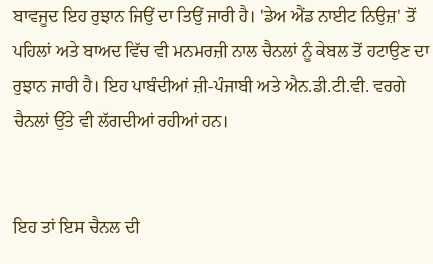ਬਾਵਜੂਦ ਇਹ ਰੁਝਾਨ ਜਿਉਂ ਦਾ ਤਿਉਂ ਜਾਰੀ ਹੈ। 'ਡੇਅ ਐਂਡ ਨਾਈਟ ਨਿਉਜ਼' ਤੋਂ ਪਹਿਲਾਂ ਅਤੇ ਬਾਅਦ ਵਿੱਚ ਵੀ ਮਨਮਰਜ਼ੀ ਨਾਲ ਚੈਨਲਾਂ ਨੂੰ ਕੇਬਲ ਤੋਂ ਹਟਾਉਣ ਦਾ ਰੁਝਾਨ ਜਾਰੀ ਹੈ। ਇਹ ਪਾਬੰਦੀਆਂ ਜ਼ੀ-ਪੰਜਾਬੀ ਅਤੇ ਐਨ.ਡੀ.ਟੀ.ਵੀ. ਵਰਗੇ ਚੈਨਲਾਂ ਉੱਤੇ ਵੀ ਲੱਗਦੀਆਂ ਰਹੀਆਂ ਹਨ।


ਇਹ ਤਾਂ ਇਸ ਚੈਨਲ ਦੀ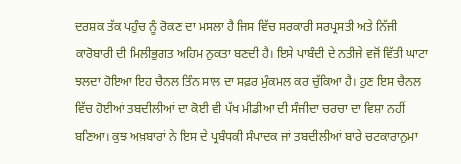ਦਰਸ਼ਕ ਤੱਕ ਪਹੁੰਚ ਨੂੰ ਰੋਕਣ ਦਾ ਮਸਲਾ ਹੈ ਜਿਸ ਵਿੱਚ ਸਰਕਾਰੀ ਸਰਪ੍ਰਸਤੀ ਅਤੇ ਨਿੱਜੀ ਕਾਰੋਬਾਰੀ ਦੀ ਮਿਲੀਭੁਗਤ ਅਹਿਮ ਨੁਕਤਾ ਬਣਦੀ ਹੈ। ਇਸੇ ਪਾਬੰਦੀ ਦੇ ਨਤੀਜੇ ਵਜੋਂ ਵਿੱਤੀ ਘਾਟਾ ਝਲਦਾ ਹੋਇਆ ਇਹ ਚੈਨਲ ਤਿੰਨ ਸਾਲ ਦਾ ਸਫ਼ਰ ਮੁੰਕਮਲ ਕਰ ਚੁੱਕਿਆ ਹੈ। ਹੁਣ ਇਸ ਚੈਨਲ ਵਿੱਚ ਹੋਈਆਂ ਤਬਦੀਲੀਆਂ ਦਾ ਕੋਈ ਵੀ ਪੱਖ ਮੀਡੀਆ ਦੀ ਸੰਜੀਦਾ ਚਰਚਾ ਦਾ ਵਿਸ਼ਾ ਨਹੀਂ ਬਣਿਆ। ਕੁਝ ਅਖ਼ਬਾਰਾਂ ਨੇ ਇਸ ਦੇ ਪ੍ਰਬੰਧਕੀ ਸੰਪਾਦਕ ਜਾਂ ਤਬਦੀਲੀਆਂ ਬਾਰੇ ਚਟਕਾਰਾਨੁਮਾ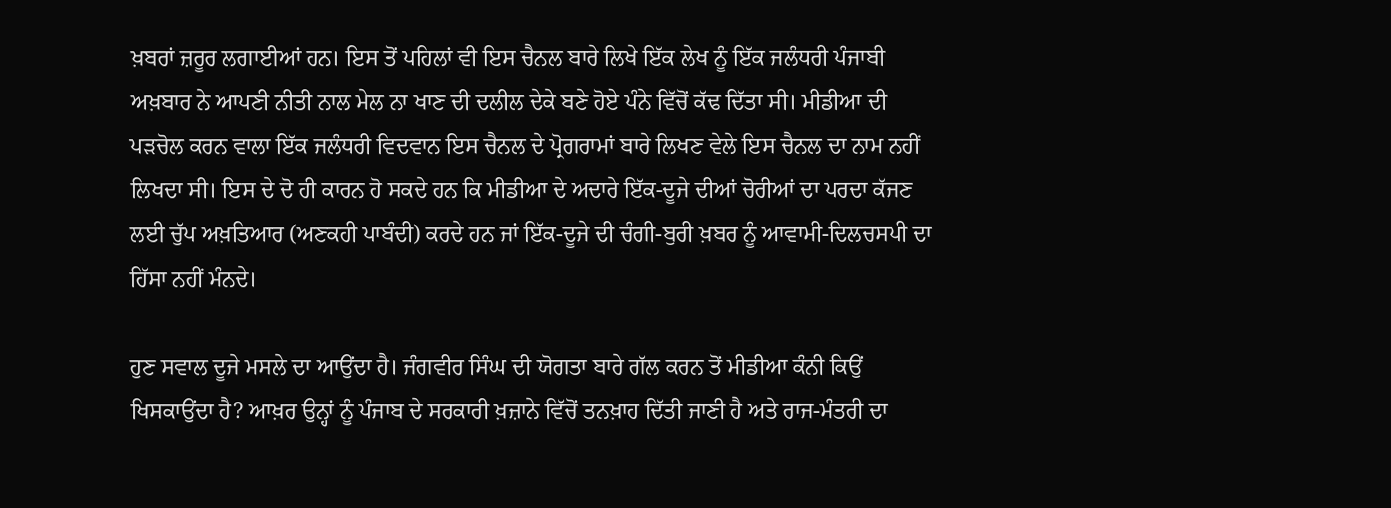ਖ਼ਬਰਾਂ ਜ਼ਰੂਰ ਲਗਾਈਆਂ ਹਨ। ਇਸ ਤੋਂ ਪਹਿਲਾਂ ਵੀ ਇਸ ਚੈਨਲ ਬਾਰੇ ਲਿਖੇ ਇੱਕ ਲੇਖ ਨੂੰ ਇੱਕ ਜਲੰਧਰੀ ਪੰਜਾਬੀ ਅਖ਼ਬਾਰ ਨੇ ਆਪਣੀ ਨੀਤੀ ਨਾਲ ਮੇਲ ਨਾ ਖਾਣ ਦੀ ਦਲੀਲ ਦੇਕੇ ਬਣੇ ਹੋਏ ਪੰਨੇ ਵਿੱਚੋਂ ਕੱਢ ਦਿੱਤਾ ਸੀ। ਮੀਡੀਆ ਦੀ ਪੜਚੋਲ ਕਰਨ ਵਾਲਾ ਇੱਕ ਜਲੰਧਰੀ ਵਿਦਵਾਨ ਇਸ ਚੈਨਲ ਦੇ ਪ੍ਰੋਗਰਾਮਾਂ ਬਾਰੇ ਲਿਖਣ ਵੇਲੇ ਇਸ ਚੈਨਲ ਦਾ ਨਾਮ ਨਹੀਂ ਲਿਖਦਾ ਸੀ। ਇਸ ਦੇ ਦੋ ਹੀ ਕਾਰਨ ਹੋ ਸਕਦੇ ਹਨ ਕਿ ਮੀਡੀਆ ਦੇ ਅਦਾਰੇ ਇੱਕ-ਦੂਜੇ ਦੀਆਂ ਚੋਰੀਆਂ ਦਾ ਪਰਦਾ ਕੱਜਣ ਲਈ ਚੁੱਪ ਅਖ਼ਤਿਆਰ (ਅਣਕਹੀ ਪਾਬੰਦੀ) ਕਰਦੇ ਹਨ ਜਾਂ ਇੱਕ-ਦੂਜੇ ਦੀ ਚੰਗੀ-ਬੁਰੀ ਖ਼ਬਰ ਨੂੰ ਆਵਾਮੀ-ਦਿਲਚਸਪੀ ਦਾ ਹਿੱਸਾ ਨਹੀਂ ਮੰਨਦੇ।

ਹੁਣ ਸਵਾਲ ਦੂਜੇ ਮਸਲੇ ਦਾ ਆਉਂਦਾ ਹੈ। ਜੰਗਵੀਰ ਸਿੰਘ ਦੀ ਯੋਗਤਾ ਬਾਰੇ ਗੱਲ ਕਰਨ ਤੋਂ ਮੀਡੀਆ ਕੰਨੀ ਕਿਉਂ ਖਿਸਕਾਉਂਦਾ ਹੈ? ਆਖ਼ਰ ਉਨ੍ਹਾਂ ਨੂੰ ਪੰਜਾਬ ਦੇ ਸਰਕਾਰੀ ਖ਼ਜ਼ਾਨੇ ਵਿੱਚੋਂ ਤਨਖ਼ਾਹ ਦਿੱਤੀ ਜਾਣੀ ਹੈ ਅਤੇ ਰਾਜ-ਮੰਤਰੀ ਦਾ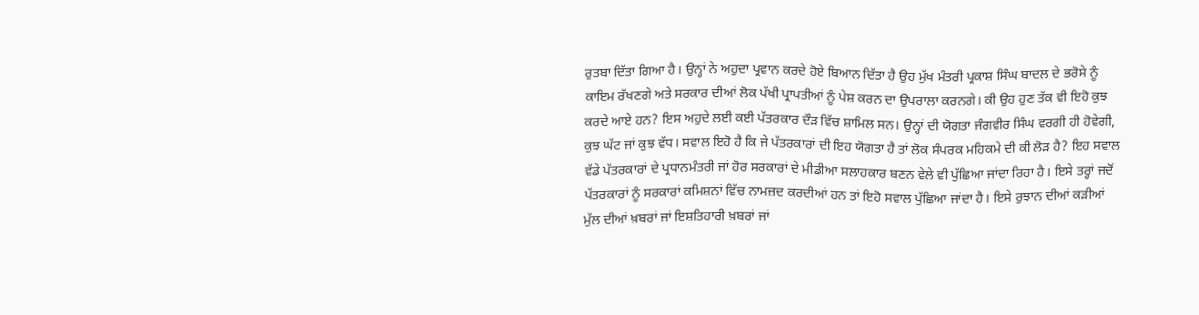ਰੁਤਬਾ ਦਿੱਤਾ ਗਿਆ ਹੈ। ਉਨ੍ਹਾਂ ਨੇ ਅਹੁਦਾ ਪ੍ਰਵਾਨ ਕਰਦੇ ਹੋਏ ਬਿਆਨ ਦਿੱਤਾ ਹੈ ਉਹ ਮੁੱਖ ਮੰਤਰੀ ਪ੍ਰਕਾਸ਼ ਸਿੰਘ ਬਾਦਲ ਦੇ ਭਰੋਸੇ ਨੂੰ ਕਾਇਮ ਰੱਖਣਗੇ ਅਤੇ ਸਰਕਾਰ ਦੀਆਂ ਲੋਕ ਪੱਖੀ ਪ੍ਰਾਪਤੀਆਂ ਨੂੰ ਪੇਸ਼ ਕਰਨ ਦਾ ਉਪਰਾਲਾ ਕਰਨਗੇ। ਕੀ ਉਹ ਹੁਣ ਤੱਕ ਵੀ ਇਹੋ ਕੁਝ ਕਰਦੇ ਆਏ ਹਨ? ਇਸ ਅਹੁਦੇ ਲਈ ਕਈ ਪੱਤਰਕਾਰ ਦੌੜ ਵਿੱਚ ਸ਼ਾਮਿਲ ਸਨ। ਉਨ੍ਹਾਂ ਦੀ ਯੋਗਤਾ ਜੰਗਵੀਰ ਸਿੰਘ ਵਰਗੀ ਹੀ ਹੋਵੇਗੀ, ਕੁਝ ਘੱਟ ਜਾਂ ਕੁਝ ਵੱਧ। ਸਵਾਲ ਇਹੋ ਹੈ ਕਿ ਜੇ ਪੱਤਰਕਾਰਾਂ ਦੀ ਇਹ ਯੋਗਤਾ ਹੈ ਤਾਂ ਲੋਕ ਸੰਪਰਕ ਮਹਿਕਮੇ ਦੀ ਕੀ ਲੋੜ ਹੈ? ਇਹ ਸਵਾਲ ਵੱਡੇ ਪੱਤਰਕਾਰਾਂ ਦੇ ਪ੍ਰਧਾਨਮੰਤਰੀ ਜਾਂ ਹੋਰ ਸਰਕਾਰਾਂ ਦੇ ਮੀਡੀਆ ਸਲਾਹਕਾਰ ਬਣਨ ਵੇਲੇ ਵੀ ਪੁੱਛਿਆ ਜਾਂਦਾ ਰਿਹਾ ਹੈ। ਇਸੇ ਤਰ੍ਹਾਂ ਜਦੋਂ ਪੱਤਰਕਾਰਾਂ ਨੂੰ ਸਰਕਾਰਾਂ ਕਮਿਸ਼ਨਾਂ ਵਿੱਚ ਨਾਮਜ਼ਦ ਕਰਦੀਆਂ ਹਨ ਤਾਂ ਇਹੋ ਸਵਾਲ ਪੁੱਛਿਆ ਜਾਂਦਾ ਹੈ। ਇਸੇ ਰੁਝਾਨ ਦੀਆਂ ਕੜੀਆਂ ਮੁੱਲ ਦੀਆਂ ਖ਼ਬਰਾਂ ਜਾਂ ਇਸ਼ਤਿਹਾਰੀ ਖ਼ਬਰਾਂ ਜਾਂ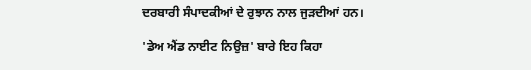ਦਰਬਾਰੀ ਸੰਪਾਦਕੀਆਂ ਦੇ ਰੁਝਾਨ ਨਾਲ ਜੁੜਦੀਆਂ ਹਨ।

'ਡੇਅ ਐਂਡ ਨਾਈਟ ਨਿਉਜ਼' ਬਾਰੇ ਇਹ ਕਿਹਾ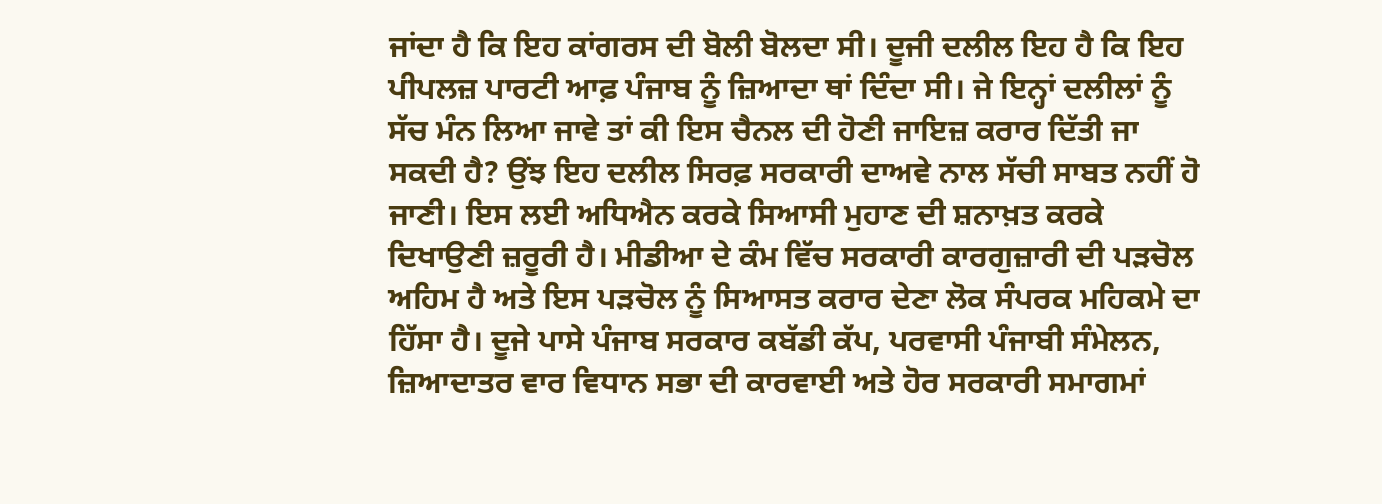ਜਾਂਦਾ ਹੈ ਕਿ ਇਹ ਕਾਂਗਰਸ ਦੀ ਬੋਲੀ ਬੋਲਦਾ ਸੀ। ਦੂਜੀ ਦਲੀਲ ਇਹ ਹੈ ਕਿ ਇਹ ਪੀਪਲਜ਼ ਪਾਰਟੀ ਆਫ਼ ਪੰਜਾਬ ਨੂੰ ਜ਼ਿਆਦਾ ਥਾਂ ਦਿੰਦਾ ਸੀ। ਜੇ ਇਨ੍ਹਾਂ ਦਲੀਲਾਂ ਨੂੰ ਸੱਚ ਮੰਨ ਲਿਆ ਜਾਵੇ ਤਾਂ ਕੀ ਇਸ ਚੈਨਲ ਦੀ ਹੋਣੀ ਜਾਇਜ਼ ਕਰਾਰ ਦਿੱਤੀ ਜਾ ਸਕਦੀ ਹੈ? ਉਂਝ ਇਹ ਦਲੀਲ ਸਿਰਫ਼ ਸਰਕਾਰੀ ਦਾਅਵੇ ਨਾਲ ਸੱਚੀ ਸਾਬਤ ਨਹੀਂ ਹੋ ਜਾਣੀ। ਇਸ ਲਈ ਅਧਿਐਨ ਕਰਕੇ ਸਿਆਸੀ ਮੁਹਾਣ ਦੀ ਸ਼ਨਾਖ਼ਤ ਕਰਕੇ ਦਿਖਾਉਣੀ ਜ਼ਰੂਰੀ ਹੈ। ਮੀਡੀਆ ਦੇ ਕੰਮ ਵਿੱਚ ਸਰਕਾਰੀ ਕਾਰਗੁਜ਼ਾਰੀ ਦੀ ਪੜਚੋਲ ਅਹਿਮ ਹੈ ਅਤੇ ਇਸ ਪੜਚੋਲ ਨੂੰ ਸਿਆਸਤ ਕਰਾਰ ਦੇਣਾ ਲੋਕ ਸੰਪਰਕ ਮਹਿਕਮੇ ਦਾ ਹਿੱਸਾ ਹੈ। ਦੂਜੇ ਪਾਸੇ ਪੰਜਾਬ ਸਰਕਾਰ ਕਬੱਡੀ ਕੱਪ, ਪਰਵਾਸੀ ਪੰਜਾਬੀ ਸੰਮੇਲਨ, ਜ਼ਿਆਦਾਤਰ ਵਾਰ ਵਿਧਾਨ ਸਭਾ ਦੀ ਕਾਰਵਾਈ ਅਤੇ ਹੋਰ ਸਰਕਾਰੀ ਸਮਾਗਮਾਂ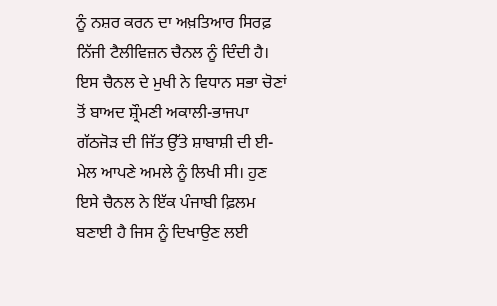ਨੂੰ ਨਸ਼ਰ ਕਰਨ ਦਾ ਅਖ਼ਤਿਆਰ ਸਿਰਫ਼ ਨਿੱਜੀ ਟੈਲੀਵਿਜ਼ਨ ਚੈਨਲ ਨੂੰ ਦਿੰਦੀ ਹੈ। ਇਸ ਚੈਨਲ ਦੇ ਮੁਖੀ ਨੇ ਵਿਧਾਨ ਸਭਾ ਚੋਣਾਂ ਤੋਂ ਬਾਅਦ ਸ਼੍ਰੌਮਣੀ ਅਕਾਲੀ-ਭਾਜਪਾ ਗੱਠਜੋੜ ਦੀ ਜਿੱਤ ਉੱਤੇ ਸ਼ਾਬਾਸ਼ੀ ਦੀ ਈ-ਮੇਲ ਆਪਣੇ ਅਮਲੇ ਨੂੰ ਲਿਖੀ ਸੀ। ਹੁਣ ਇਸੇ ਚੈਨਲ ਨੇ ਇੱਕ ਪੰਜਾਬੀ ਫ਼ਿਲਮ ਬਣਾਈ ਹੈ ਜਿਸ ਨੂੰ ਦਿਖਾਉਣ ਲਈ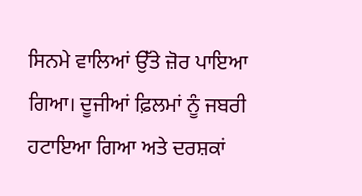ਸਿਨਮੇ ਵਾਲਿਆਂ ਉੱਤੇ ਜ਼ੋਰ ਪਾਇਆ ਗਿਆ। ਦੂਜੀਆਂ ਫ਼ਿਲਮਾਂ ਨੂੰ ਜਬਰੀ ਹਟਾਇਆ ਗਿਆ ਅਤੇ ਦਰਸ਼ਕਾਂ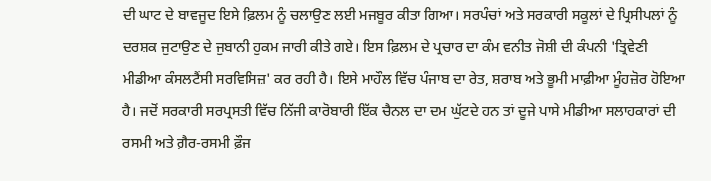ਦੀ ਘਾਟ ਦੇ ਬਾਵਜੂਦ ਇਸੇ ਫ਼ਿਲਮ ਨੂੰ ਚਲਾਉਣ ਲਈ ਮਜਬੂਰ ਕੀਤਾ ਗਿਆ। ਸਰਪੰਚਾਂ ਅਤੇ ਸਰਕਾਰੀ ਸਕੂਲਾਂ ਦੇ ਪ੍ਰਿਸੀਪਲਾਂ ਨੂੰ ਦਰਸ਼ਕ ਜੁਟਾਉਣ ਦੇ ਜੁਬਾਨੀ ਹੁਕਮ ਜਾਰੀ ਕੀਤੇ ਗਏ। ਇਸ ਫ਼ਿਲਮ ਦੇ ਪ੍ਰਚਾਰ ਦਾ ਕੰਮ ਵਨੀਤ ਜੋਸ਼ੀ ਦੀ ਕੰਪਨੀ 'ਤ੍ਰਿਵੇਣੀ ਮੀਡੀਆ ਕੰਸਲਟੈਂਸੀ ਸਰਵਿਸਿਜ਼' ਕਰ ਰਹੀ ਹੈ। ਇਸੇ ਮਾਹੌਲ ਵਿੱਚ ਪੰਜਾਬ ਦਾ ਰੇਤ, ਸ਼ਰਾਬ ਅਤੇ ਭੂਮੀ ਮਾਫ਼ੀਆ ਮੂੰਹਜ਼ੋਰ ਹੋਇਆ ਹੈ। ਜਦੋਂ ਸਰਕਾਰੀ ਸਰਪ੍ਰਸਤੀ ਵਿੱਚ ਨਿੱਜੀ ਕਾਰੋਬਾਰੀ ਇੱਕ ਚੈਨਲ ਦਾ ਦਮ ਘੁੱਟਦੇ ਹਨ ਤਾਂ ਦੂਜੇ ਪਾਸੇ ਮੀਡੀਆ ਸਲਾਹਕਾਰਾਂ ਦੀ ਰਸਮੀ ਅਤੇ ਗ਼ੈਰ-ਰਸਮੀ ਫ਼ੌਜ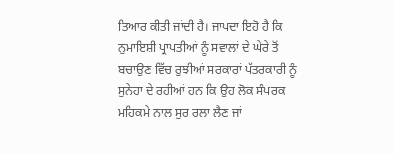ਤਿਆਰ ਕੀਤੀ ਜਾਂਦੀ ਹੈ। ਜਾਪਦਾ ਇਹੋ ਹੈ ਕਿ ਨੁਮਾਇਸ਼ੀ ਪ੍ਰਾਪਤੀਆਂ ਨੂੰ ਸਵਾਲਾਂ ਦੇ ਘੇਰੇ ਤੋਂ ਬਚਾਉਣ ਵਿੱਚ ਰੁਝੀਆਂ ਸਰਕਾਰਾਂ ਪੱਤਰਕਾਰੀ ਨੂੰ ਸੁਨੇਹਾ ਦੇ ਰਹੀਆਂ ਹਨ ਕਿ ਉਹ ਲੋਕ ਸੰਪਰਕ ਮਹਿਕਮੇ ਨਾਲ ਸੁਰ ਰਲਾ ਲੈਣ ਜਾਂ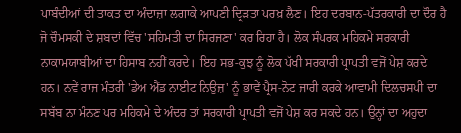ਪਾਬੰਦੀਆਂ ਦੀ ਤਾਕਤ ਦਾ ਅੰਦਾਜ਼ਾ ਲਗਾਕੇ ਆਪਣੀ ਦ੍ਰਿੜਤਾ ਪਰਖ਼ ਲੈਣ। ਇਹ ਦਰਬਾਨ-ਪੱਤਰਕਾਰੀ ਦਾ ਦੌਰ ਹੈ ਜੋ ਚੌਮਸਕੀ ਦੇ ਸ਼ਬਦਾਂ ਵਿੱਚ 'ਸਹਿਮਤੀ ਦਾ ਸਿਰਜਣਾ' ਕਰ ਰਿਹਾ ਹੈ। ਲੋਕ ਸੰਪਰਕ ਮਹਿਕਮੇ ਸਰਕਾਰੀ ਨਾਕਾਮਯਾਬੀਆਂ ਦਾ ਹਿਸਾਬ ਨਹੀਂ ਕਰਦੇ। ਇਹ ਸਭ-ਕੁਝ ਨੂੰ ਲੋਕ ਪੱਖੀ ਸਰਕਾਰੀ ਪ੍ਰਾਪਤੀ ਵਜੋਂ ਪੇਸ਼ ਕਰਦੇ ਹਨ। ਨਵੇਂ ਰਾਜ ਮੰਤਰੀ 'ਡੇਅ ਐਂਡ ਨਾਈਟ ਨਿਉਜ਼' ਨੂੰ ਭਾਵੇਂ ਪ੍ਰੈਸ-ਨੋਟ ਜਾਰੀ ਕਰਕੇ ਆਵਾਮੀ ਦਿਲਚਸਪੀ ਦਾ ਸਬੱਬ ਨਾ ਮੰਨਣ ਪਰ ਮਹਿਕਮੇ ਦੇ ਅੰਦਰ ਤਾਂ ਸਰਕਾਰੀ ਪ੍ਰਾਪਤੀ ਵਜੋਂ ਪੇਸ਼ ਕਰ ਸਕਦੇ ਹਨ। ਉਨ੍ਹਾਂ ਦਾ ਅਹੁਦਾ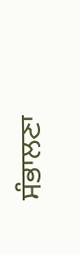ਸੰਭਾਲਣਾ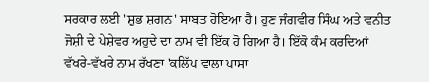ਸਰਕਾਰ ਲਈ 'ਸ਼ੁਭ ਸ਼ਗਨ' ਸਾਬਤ ਹੋਇਆ ਹੈ। ਹੁਣ ਜੰਗਵੀਰ ਸਿੰਘ ਅਤੇ ਵਨੀਤ ਜੋਸ਼ੀ ਦੇ ਪੇਸ਼ੇਵਰ ਅਹੁਦੇ ਦਾ ਨਾਮ ਵੀ ਇੱਕ ਹੋ ਗਿਆ ਹੈ। ਇੱਕੋ ਕੰਮ ਕਰਦਿਆਂ ਵੱਖਰੇ-ਵੱਖਰੇ ਨਾਮ ਰੱਖਣਾ 'ਕਲਿੱਪ ਵਾਲਾ ਪਾਸਾ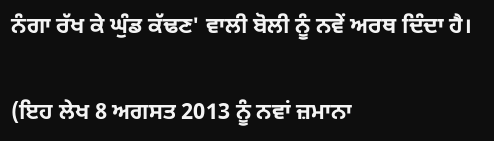ਨੰਗਾ ਰੱਖ ਕੇ ਘੁੰਡ ਕੱਢਣ' ਵਾਲੀ ਬੋਲੀ ਨੂੰ ਨਵੇਂ ਅਰਥ ਦਿੰਦਾ ਹੈ।

(ਇਹ ਲੇਖ 8 ਅਗਸਤ 2013 ਨੂੰ ਨਵਾਂ ਜ਼ਮਾਨਾ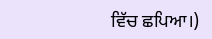ਵਿੱਚ ਛਪਿਆ।)